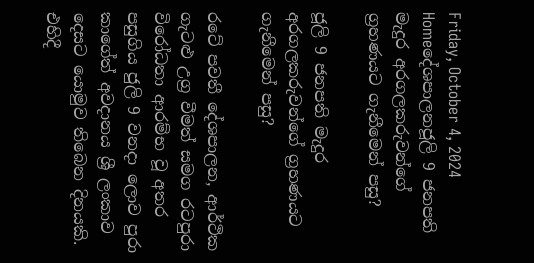Friday, October 4, 2024
Homeදේශපාලනජූලි 9 ජනපති මැදුර අරගලකරුවන්ගේ ග්‍රහණයට ගැනීමෙන් පසු?

ජූලි 9 ජනපති මැදුර අරගලකරුවන්ගේ ග්‍රහණයට ගැනීමෙන් පසු?

රටේ පවතී දේශපාලන, ආර්ථික ගැටළු උග්‍ර වීමත් සමග රටපුරා විරෝධතා ආරම්භ වූ අතර පසුගිය ජුලි 9 වනදා ලොව පුරා කාගේත් අවදානය ශ්‍රී ලංකාව දෙසට යොමුව තිබෙන දිනයකි. එහිදී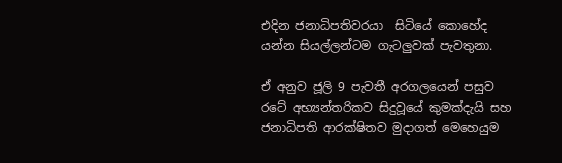එදින ජනාධිපතිවරයා  සිටියේ කොහේද යන්න සියල්ලන්ටම ගැටලුවක් පැවතුනා.

ඒ අනුව ජූලි 9 පැවතී අරගලයෙන් පසුව රටේ අභ්‍යන්තරිකව සිදුවූයේ කුමක්දැයි සහ ජනාධිපති ආරක්ෂිතව මුදාගත් මෙහෙයුම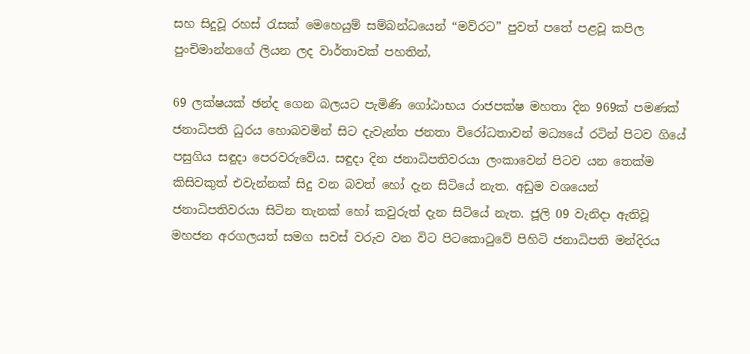සහ සිදුවූ රහස් රැසක් මෙහෙයුම් සම්බන්ධයෙන් “මව්රට” පුවත් පතේ පළවූ කපිල පුංචිමාන්නගේ ලියන ලද වාර්තාවක් පහතින්,

69 ලක්ෂයක් ඡන්ද ගෙන බලයට පැමිණි ගෝඨාභය රාජපක්ෂ මහතා දින 969ක් පමණක් ජනාධිපති ධුරය හොබවමින් සිට දැවැන්ත ජනතා විරෝධතාවන් මධ්‍යයේ රටින් පිටව ගියේ පසුගිය සඳුදා පෙරවරුවේය. සඳුදා දින ජනාධිපතිවරයා ලංකාවෙන් පිටව යන තෙක්ම කිසිවකුත් එවැන්නක් සිදු වන බවත් හෝ දැන සිටියේ නැත. අඩුම වශයෙන් ජනාධිපතිවරයා සිටින තැනක් හෝ කවුරුත් දැන සිටියේ නැත. ජූලි 09 වැනිදා ඇතිවූ මහජන අරගලයත් සමග සවස් වරුව වන විට පිටකොටුවේ පිහිටි ජනාධිපති මන්දිරය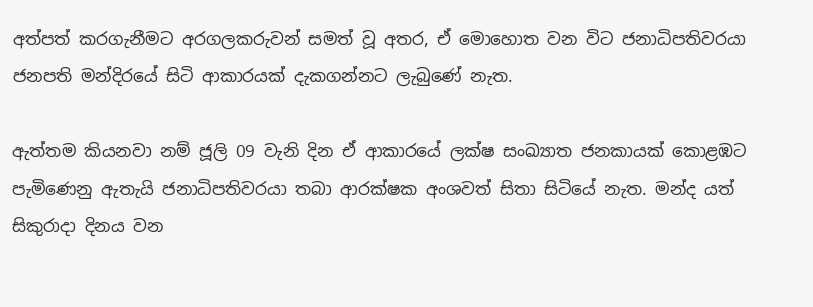අත්පත් කරගැනීමට අරගලකරුවන් සමත් වූ අතර, ඒ මොහොත වන විට ජනාධිපතිවරයා ජනපති මන්දිරයේ සිටි ආකාරයක් දැකගන්නට ලැබුණේ නැත.

ඇත්තම කියනවා නම් ජූලි 09 වැනි දින ඒ ආකාරයේ ලක්ෂ සංඛ්‍යාත ජනකායක් කොළඹට පැමිණෙනු ඇතැයි ජනාධිපතිවරයා තබා ආරක්ෂක අංශවත් සිතා සිටියේ නැත. මන්ද යත් සිකුරාදා දිනය වන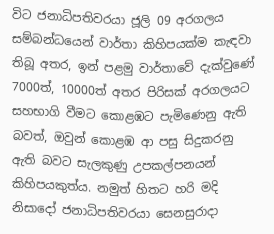විට ජනාධිපතිවරයා ජූලි 09 අරගලය සම්බන්ධයෙන් වාර්තා කිහිපයක්ම කැඳවා තිබූ අතර, ඉන් පළමු වාර්තාවේ දැක්වුණේ 7000ත්, 10000ත් අතර පිරිසක් අරගලයට සහභාගි වීමට කොළඹට පැමිණෙනු ඇති බවත්, ඔවුන් කොළඹ ආ පසු සිදුකරනු ඇති බවට සැලකුණු උපකල්පනයන් කිහිපයකුත්ය. නමුත් හිතට හරි මදි නිසාදෝ ජනාධිපතිවරයා සෙනසුරාදා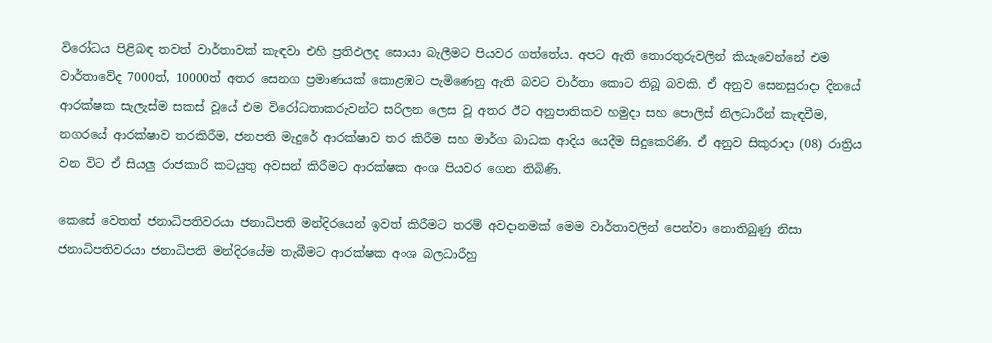විරෝධය පිළිබඳ තවත් වාර්තාවක් කැඳවා එහි ප්‍රතිඵලද සොයා බැලීමට පියවර ගත්තේය. අපට ඇති තොරතුරුවලින් කියැවෙන්නේ එම වාර්තාවේද 7000ත්, 10000ත් අතර සෙනග ප්‍රමාණයක් කොළඹට පැමිණෙනු ඇති බවට වාර්තා කොට තිබූ බවකි. ඒ අනුව සෙනසුරාදා දිනයේ ආරක්ෂක සැලැස්ම සකස් වූයේ එම විරෝධතාකරුවන්ට සරිලන ලෙස වූ අතර ඊට අනුපාතිකව හමුදා සහ පොලිස් නිලධාරීන් කැඳවීම, නගරයේ ආරක්ෂාව තරකිරීම, ජනපති මැදුරේ ආරක්ෂාව තර කිරීම සහ මාර්ග බාධක ආදිය යෙදීම සිදුකෙරිණි. ඒ අනුව සිකුරාදා (08) රාත්‍රිය වන විට ඒ සියලු රාජකාරි කටයුතු අවසන් කිරීමට ආරක්ෂක අංශ පියවර ගෙන තිබිණි.

කෙසේ වෙතත් ජනාධිපතිවරයා ජනාධිපති මන්දිරයෙන් ඉවත් කිරීමට තරම් අවදානමක් මෙම වාර්තාවලින් පෙන්වා නොතිබුණු නිසා ජනාධිපතිවරයා ජනාධිපති මන්දිරයේම තැබීමට ආරක්ෂක අංශ බලධාරීහු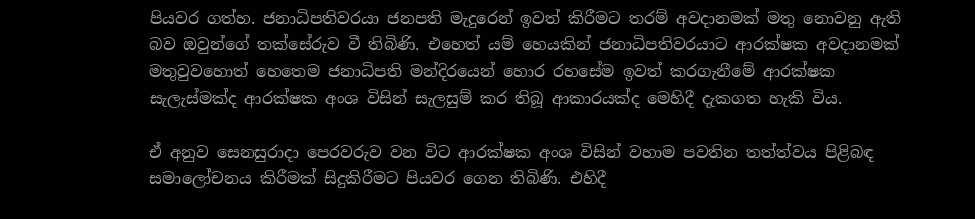පියවර ගත්හ. ජනාධිපතිවරයා ජනපති මැදුරෙන් ඉවත් කිරීමට තරම් අවදානමක් මතු නොවනු ඇති බව ඔවුන්ගේ තක්සේරුව වී තිබිණි. එහෙත් යම් හෙයකින් ජනාධිපතිවරයාට ආරක්ෂක අවදානමක් මතුවුවහොත් හෙතෙම ජනාධිපති මන්දිරයෙන් හොර රහසේම ඉවත් කරගැනීමේ ආරක්ෂක සැලැස්මක්ද ආරක්ෂක අංශ විසින් සැලසුම් කර තිබූ ආකාරයක්ද මෙහිදී දැකගත හැකි විය.

ඒ අනුව සෙනසුරාදා පෙරවරුව වන විට ආරක්ෂක අංශ විසින් වහාම පවතින තත්ත්වය පිළිබඳ සමාලෝචනය කිරීමක් සිදුකිරීමට පියවර ගෙන තිබිණි. එහිදී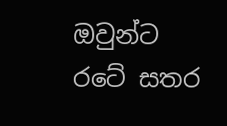ඔවුන්ට රටේ සතර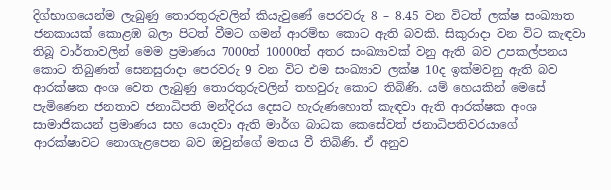දිග්භාගයෙන්ම ලැබුණු තොරතුරුවලින් කියැවුණේ පෙරවරු 8 – 8.45 වන විටත් ලක්ෂ සංඛ්‍යාත ජනකායක් කොළඹ බලා පිටත් වීමට ගමන් ආරම්භ කොට ඇති බවකි. සිකුරාදා වන විට කැඳවා තිබූ වාර්තාවලින් මෙම ප්‍රමාණය 7000ත් 10000ත් අතර සංඛ්‍යාවක් වනු ඇති බව උපකල්පනය කොට තිබුණත් සෙනසුරාදා පෙරවරු 9 වන විට එම සංඛ්‍යාව ලක්ෂ 10ද ඉක්මවනු ඇති බව ආරක්ෂක අංශ වෙත ලැබුණු තොරතුරුවලින් තහවුරු කොට තිබිණි. යම් හෙයකින් මෙසේ පැමිණෙන ජනතාව ජනාධිපති මන්දිරය දෙසට හැරුණහොත් කැඳවා ඇති ආරක්ෂක අංශ සාමාජිකයන් ප්‍රමාණය සහ යොදවා ඇති මාර්ග බාධක කෙසේවත් ජනාධිපතිවරයාගේ ආරක්ෂාවට නොගැළපෙන බව ඔවුන්ගේ මතය වී තිබිණි. ඒ අනුව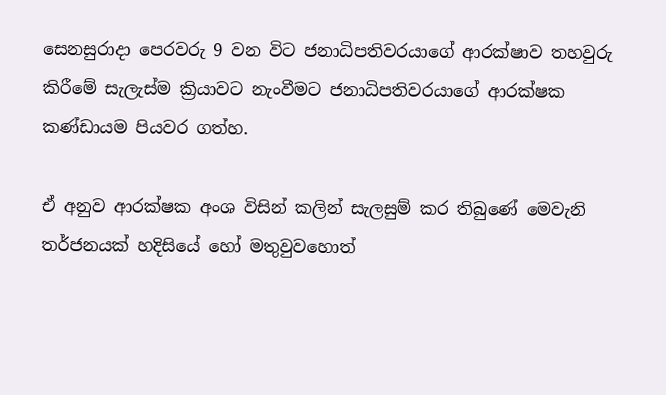සෙනසුරාදා පෙරවරු 9 වන විට ජනාධිපතිවරයාගේ ආරක්ෂාව තහවුරු කිරීමේ සැලැස්ම ක්‍රියාවට නැංවීමට ජනාධිපතිවරයාගේ ආරක්ෂක කණ්ඩායම පියවර ගත්හ.

ඒ අනුව ආරක්ෂක අංශ විසින් කලින් සැලසුම් කර තිබුණේ මෙවැනි තර්ජනයක් හදිසියේ හෝ මතුවුවහොත්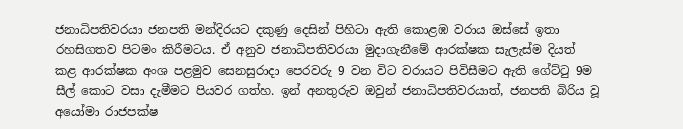ජනාධිපතිවරයා ජනපති මන්දිරයට දකුණු දෙසින් පිහිටා ඇති කොළඹ වරාය ඔස්සේ ඉතා රහසිගතව පිටමං කිරීමටය. ඒ අනුව ජනාධිපතිවරයා මුදාගැනීමේ ආරක්ෂක සැලැස්ම දියත් කළ ආරක්ෂක අංශ පළමුව සෙනසුරාදා පෙරවරු 9 වන විට වරායට පිවිසීමට ඇති ගේට්ටු 9ම සීල් කොට වසා දැමීමට පියවර ගත්හ. ඉන් අනතුරුව ඔවුන් ජනාධිපතිවරයාත්, ජනපති බිරිය වූ අයෝමා රාජපක්ෂ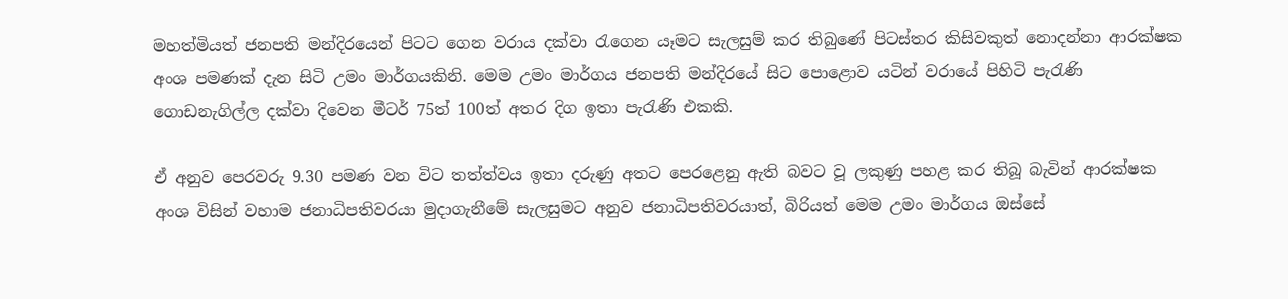මහත්මියත් ජනපති මන්දිරයෙන් පිටට ගෙන වරාය දක්වා රැගෙන යෑමට සැලසුම් කර තිබුණේ පිටස්තර කිසිවකුත් නොදන්නා ආරක්ෂක අංශ පමණක් දැන සිටි උමං මාර්ගයකිනි. මෙම උමං මාර්ගය ජනපති මන්දිරයේ සිට පොළොව යටින් වරායේ පිහිටි පැරැණි ගොඩනැගිල්ල දක්වා දිවෙන මීටර් 75ත් 100ත් අතර දිග ඉතා පැරැණි එකකි.

ඒ අනුව පෙරවරු 9.30 පමණ වන විට තත්ත්වය ඉතා දරුණු අතට පෙරළෙනු ඇති බවට වූ ලකුණු පහළ කර තිබූ බැවින් ආරක්ෂක අංශ විසින් වහාම ජනාධිපතිවරයා මුදාගැනීමේ සැලසුමට අනුව ජනාධිපතිවරයාත්, බිරියත් මෙම උමං මාර්ගය ඔස්සේ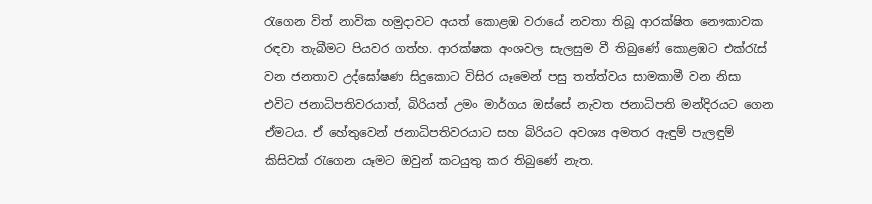රැගෙන විත් නාවික හමුදාවට අයත් කොළඹ වරායේ නවතා තිබූ ආරක්ෂිත නෞකාවක රඳවා තැබීමට පියවර ගත්හ. ආරක්ෂක අංශවල සැලසුම වී තිබුණේ කොළඹට එක්රැස් වන ජනතාව උද්ඝෝෂණ සිදුකොට විසිර යෑමෙන් පසු තත්ත්වය සාමකාමී වන නිසා එවිට ජනාධිපතිවරයාත්, බිරියත් උමං මාර්ගය ඔස්සේ නැවත ජනාධිපති මන්දිරයට ගෙන ඒමටය. ඒ හේතුවෙන් ජනාධිපතිවරයාට සහ බිරියට අවශ්‍ය අමතර ඇඳුම් පැලඳුම් කිසිවක් රැගෙන යෑමට ඔවුන් කටයුතු කර තිබුණේ නැත.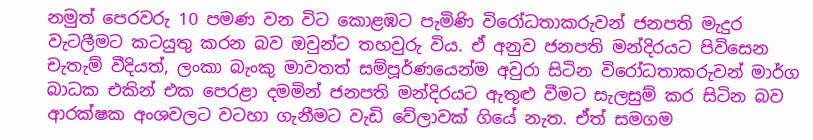නමුත් පෙරවරු 10 පමණ වන විට කොළඹට පැමිණි විරෝධතාකරුවන් ජනපති මැදුර වැටලීමට කටයුතු කරන බව ඔවුන්ට තහවුරු විය. ඒ අනුව ජනපති මන්දිරයට පිවිසෙන චැතැම් වීදියත්, ලංකා බැංකු මාවතත් සම්පූර්ණයෙන්ම අවුරා සිටින විරෝධතාකරුවන් මාර්ග බාධක එකින් එක පෙරළා දමමින් ජනපති මන්දිරයට ඇතුළු වීමට සැලසුම් කර සිටින බව ආරක්ෂක අංශවලට වටහා ගැනීමට වැඩි වේලාවක් ගියේ නැත. ඒත් සමගම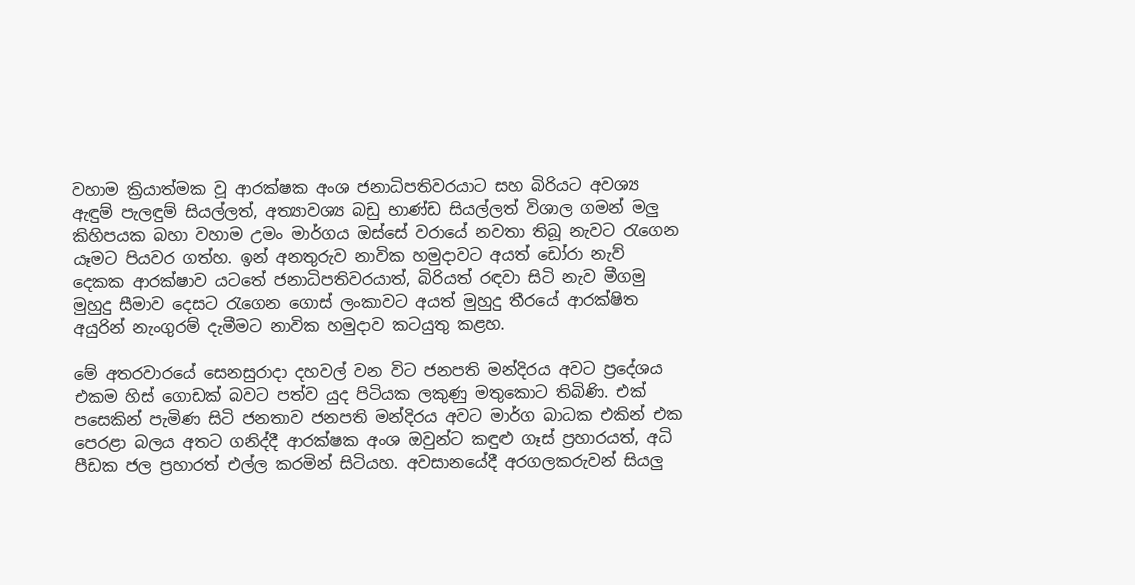වහාම ක්‍රියාත්මක වූ ආරක්ෂක අංශ ජනාධිපතිවරයාට සහ බිරියට අවශ්‍ය ඇඳුම් පැලඳුම් සියල්ලත්, අත්‍යාවශ්‍ය බඩු භාණ්ඩ සියල්ලත් විශාල ගමන් මලු කිහිපයක බහා වහාම උමං මාර්ගය ඔස්සේ වරායේ නවතා තිබූ නැවට රැගෙන යෑමට පියවර ගත්හ. ඉන් අනතුරුව නාවික හමුදාවට අයත් ඩෝරා නැව් දෙකක ආරක්ෂාව යටතේ ජනාධිපතිවරයාත්, බිරියත් රඳවා සිටි නැව මීගමු මුහුදු සීමාව දෙසට රැගෙන ගොස් ලංකාවට අයත් මුහුදු තීරයේ ආරක්ෂිත අයුරින් නැංගුරම් දැමීමට නාවික හමුදාව කටයුතු කළහ.

මේ අතරවාරයේ සෙනසුරාදා දහවල් වන විට ජනපති මන්දිරය අවට ප්‍රදේශය එකම හිස් ගොඩක් බවට පත්ව යුද පිටියක ලකුණු මතුකොට තිබිණි. එක් පසෙකින් පැමිණ සිටි ජනතාව ජනපති මන්දිරය අවට මාර්ග බාධක එකින් එක පෙරළා බලය අතට ගනිද්දී ආරක්ෂක අංශ ඔවුන්ට කඳුළු ගෑස් ප්‍රහාරයත්, අධි පීඩක ජල ප්‍රහාරත් එල්ල කරමින් සිටියහ. අවසානයේදී අරගලකරුවන් සියලු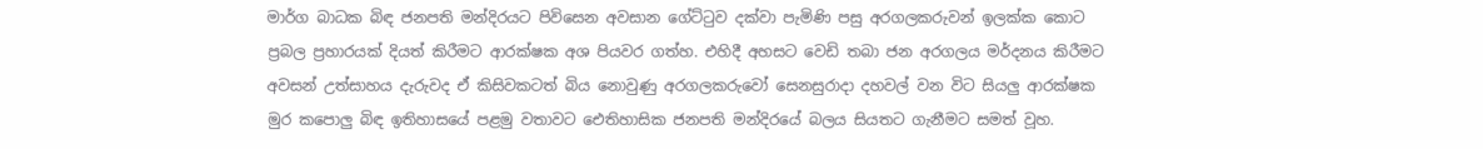මාර්ග බාධක බිඳ ජනපති මන්දිරයට පිවිසෙන අවසාන ගේට්ටුව දක්වා පැමිණි පසු අරගලකරුවන් ඉලක්ක කොට ප්‍රබල ප්‍රහාරයක් දියත් කිරීමට ආරක්ෂක අශ පියවර ගත්හ. එහිදී අහසට වෙඩි තබා ජන අරගලය මර්දනය කිරීමට අවසන් උත්සාහය දැරුවද ඒ කිසිවකටත් බිය නොවුණු අරගලකරුවෝ සෙනසුරාදා දහවල් වන විට සියලු ආරක්ෂක මුර කපොලු බිඳ ඉතිහාසයේ පළමු වතාවට ඓතිහාසික ජනපති මන්දිරයේ බලය සියතට ගැනීමට සමත් වූහ.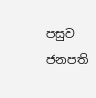පසුව ජනපති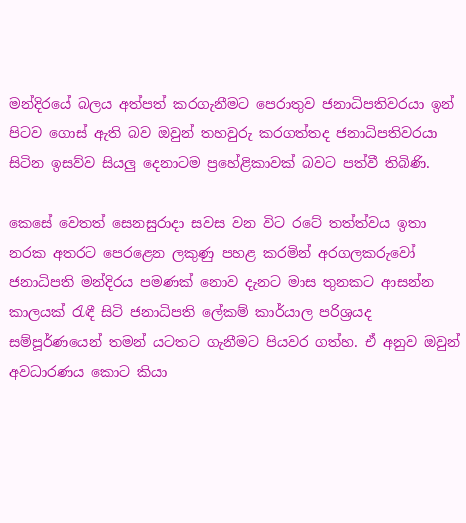මන්දිරයේ බලය අත්පත් කරගැනීමට පෙරාතුව ජනාධිපතිවරයා ඉන් පිටව ගොස් ඇති බව ඔවුන් තහවුරු කරගත්තද ජනාධිපතිවරයා සිටින ඉසව්ව සියලු දෙනාටම ප්‍රහේළිකාවක් බවට පත්වී තිබිණි.

කෙසේ වෙතත් සෙනසුරාදා සවස වන විට රටේ තත්ත්වය ඉතා නරක අතරට පෙරළෙන ලකුණු පහළ කරමින් අරගලකරුවෝ ජනාධිපති මන්දිරය පමණක් නොව දැනට මාස තුනකට ආසන්න කාලයක් රැඳී සිටි ජනාධිපති ලේකම් කාර්යාල පරිශ්‍රයද සම්පූර්ණයෙන් තමන් යටතට ගැනීමට පියවර ගත්හ. ඒ අනුව ඔවුන් අවධාරණය කොට කියා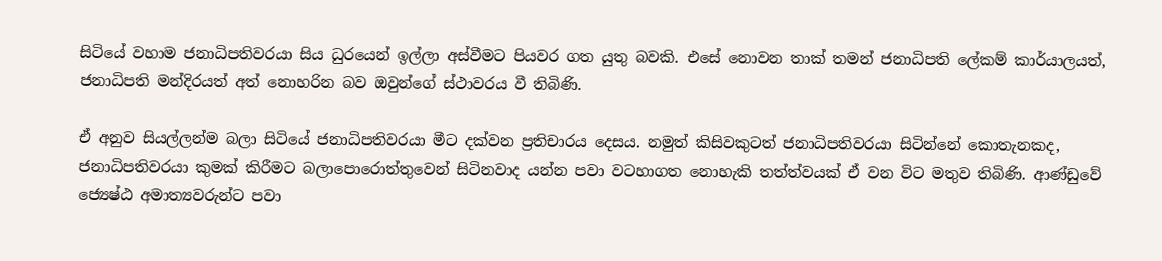සිටියේ වහාම ජනාධිපතිවරයා සිය ධුරයෙන් ඉල්ලා අස්වීමට පියවර ගත යුතු බවකි. එසේ නොවන තාක් තමන් ජනාධිපති ලේකම් කාර්යාලයත්, ජනාධිපති මන්දිරයත් අත් නොහරින බව ඔවුන්ගේ ස්ථාවරය වී තිබිණි.

ඒ අනුව සියල්ලන්ම බලා සිටියේ ජනාධිපතිවරයා මීට දක්වන ප්‍රතිචාරය දෙසය. නමුත් කිසිවකුටත් ජනාධිපතිවරයා සිටින්නේ කොතැනකද, ජනාධිපතිවරයා කුමක් කිරීමට බලාපොරොත්තුවෙන් සිටිනවාද යන්න පවා වටහාගත නොහැකි තත්ත්වයක් ඒ වන විට මතුව තිබිණි. ආණ්ඩුවේ ජ්‍යෙෂ්ඨ අමාත්‍යවරුන්ට පවා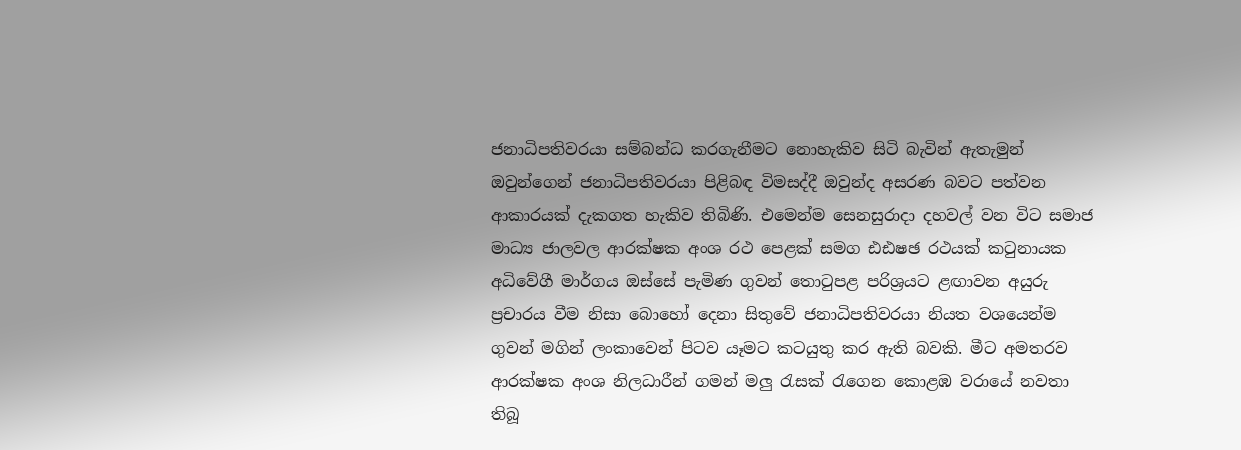ජනාධිපතිවරයා සම්බන්ධ කරගැනීමට නොහැකිව සිටි බැවින් ඇතැමුන් ඔවුන්ගෙන් ජනාධිපතිවරයා පිළිබඳ විමසද්දී ඔවුන්ද අසරණ බවට පත්වන ආකාරයක් දැකගත හැකිව තිබිණි. එමෙන්ම සෙනසුරාදා දහවල් වන විට සමාජ මාධ්‍ය ජාලවල ආරක්ෂක අංශ රථ පෙළක් සමග ඪඪෂඡ රථයක් කටුනායක අධිවේගී මාර්ගය ඔස්සේ පැමිණ ගුවන් තොටුපළ පරිශ්‍රයට ළඟාවන අයුරු ප්‍රචාරය වීම නිසා බොහෝ දෙනා සිතුවේ ජනාධිපතිවරයා නියත වශයෙන්ම ගුවන් මගින් ලංකාවෙන් පිටව යෑමට කටයුතු කර ඇති බවකි. මීට අමතරව ආරක්ෂක අංශ නිලධාරීන් ගමන් මලු රැසක් රැගෙන කොළඹ වරායේ නවතා තිබූ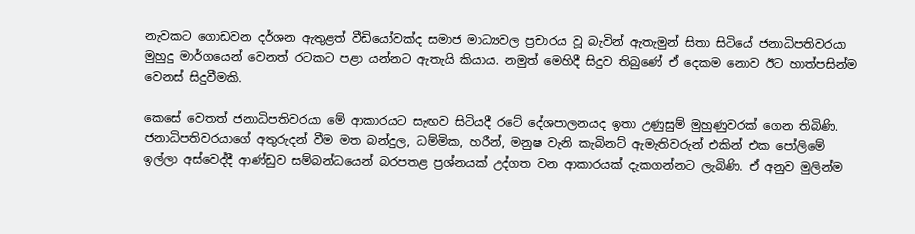නැවකට ගොඩවන දර්ශන ඇතුළත් වීඩියෝවක්ද සමාජ මාධ්‍යවල ප්‍රචාරය වූ බැවින් ඇතැමුන් සිතා සිටියේ ජනාධිපතිවරයා මුහුදු මාර්ගයෙන් වෙනත් රටකට පළා යන්නට ඇතැයි කියාය. නමුත් මෙහිදී සිදුව තිබුණේ ඒ දෙකම නොව ඊට හාත්පසින්ම වෙනස් සිදුවීමකි.

කෙසේ වෙතත් ජනාධිපතිවරයා මේ ආකාරයට සැඟව සිටියදී රටේ දේශපාලනයද ඉතා උණුසුම් මුහුණුවරක් ගෙන තිබිණි. ජනාධිපතිවරයාගේ අතුරුදන් වීම මත බන්දුල, ධම්මික, හරීන්, මනුෂ වැනි කැබිනට් ඇමැතිවරුන් එකින් එක පෝලිමේ ඉල්ලා අස්වෙද්දී ආණ්ඩුව සම්බන්ධයෙන් බරපතළ ප්‍රශ්නයක් උද්ගත වන ආකාරයක් දැකගන්නට ලැබිණි. ඒ අනුව මුලින්ම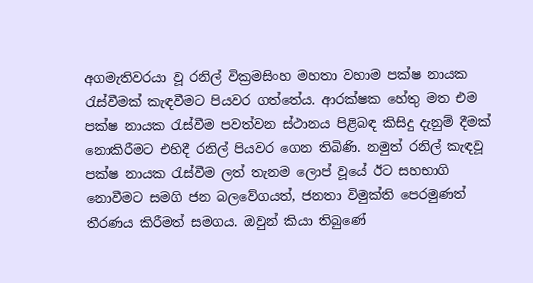අගමැතිවරයා වූ රනිල් වික්‍රමසිංහ මහතා වහාම පක්ෂ නායක රැස්වීමක් කැඳවීමට පියවර ගත්තේය. ආරක්ෂක හේතු මත එම පක්ෂ නායක රැස්වීම පවත්වන ස්ථානය පිළිබඳ කිසිදු දැනුම් දීමක් නොකිරීමට එහිදී රනිල් පියවර ගෙන තිබිණි. නමුත් රනිල් කැඳවූ පක්ෂ නායක රැස්වීම ලත් තැනම ලොප් වූයේ ඊට සහභාගි නොවීමට සමගි ජන බලවේගයත්, ජනතා විමුක්ති පෙරමුණත් තීරණය කිරීමත් සමගය. ඔවුන් කියා තිබුණේ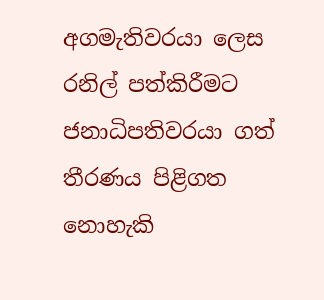අගමැතිවරයා ලෙස රනිල් පත්කිරීමට ජනාධිපතිවරයා ගත් තීරණය පිළිගත නොහැකි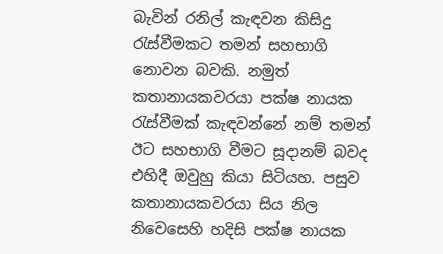බැවින් රනිල් කැඳවන කිසිදු රැස්වීමකට තමන් සහභාගි නොවන බවකි. නමුත් කතානායකවරයා පක්ෂ නායක රැස්වීමක් කැඳවන්නේ නම් තමන් ඊට සහභාගි වීමට සූදානම් බවද එහිදී ඔවුහු කියා සිටියහ. පසුව කතානායකවරයා සිය නිල නිවෙසෙහි හදිසි පක්ෂ නායක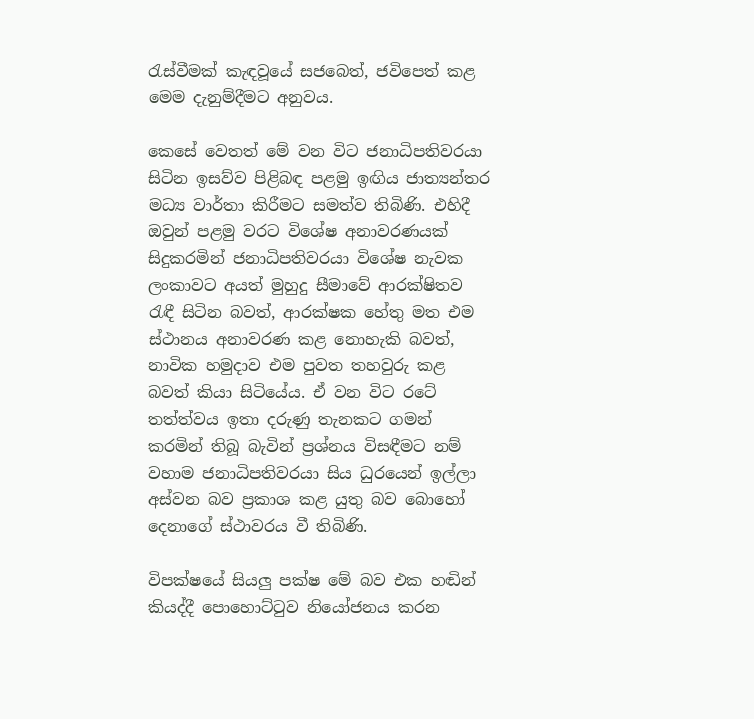රැස්වීමක් කැඳවූයේ සජබෙත්, ජවිපෙත් කළ මෙම දැනුම්දීමට අනුවය.

කෙසේ වෙතත් මේ වන විට ජනාධිපතිවරයා සිටින ඉසව්ව පිළිබඳ පළමු ඉඟිය ජාත්‍යන්තර මධ්‍ය වාර්තා කිරීමට සමත්ව තිබිණි. එහිදී ඔවුන් පළමු වරට විශේෂ අනාවරණයක් සිදුකරමින් ජනාධිපතිවරයා විශේෂ නැවක ලංකාවට අයත් මුහුදු සීමාවේ ආරක්ෂිතව රැඳී සිටින බවත්, ආරක්ෂක හේතු මත එම ස්ථානය අනාවරණ කළ නොහැකි බවත්, නාවික හමුදාව එම පුවත තහවුරු කළ බවත් කියා සිටියේය. ඒ වන විට රටේ තත්ත්වය ඉතා දරුණු තැනකට ගමන් කරමින් තිබූ බැවින් ප්‍රශ්නය විසඳීමට නම් වහාම ජනාධිපතිවරයා සිය ධුරයෙන් ඉල්ලා අස්වන බව ප්‍රකාශ කළ යුතු බව බොහෝ දෙනාගේ ස්ථාවරය වී තිබිණි.

විපක්ෂයේ සියලු පක්ෂ මේ බව එක හඬින් කියද්දී පොහොට්ටුව නියෝජනය කරන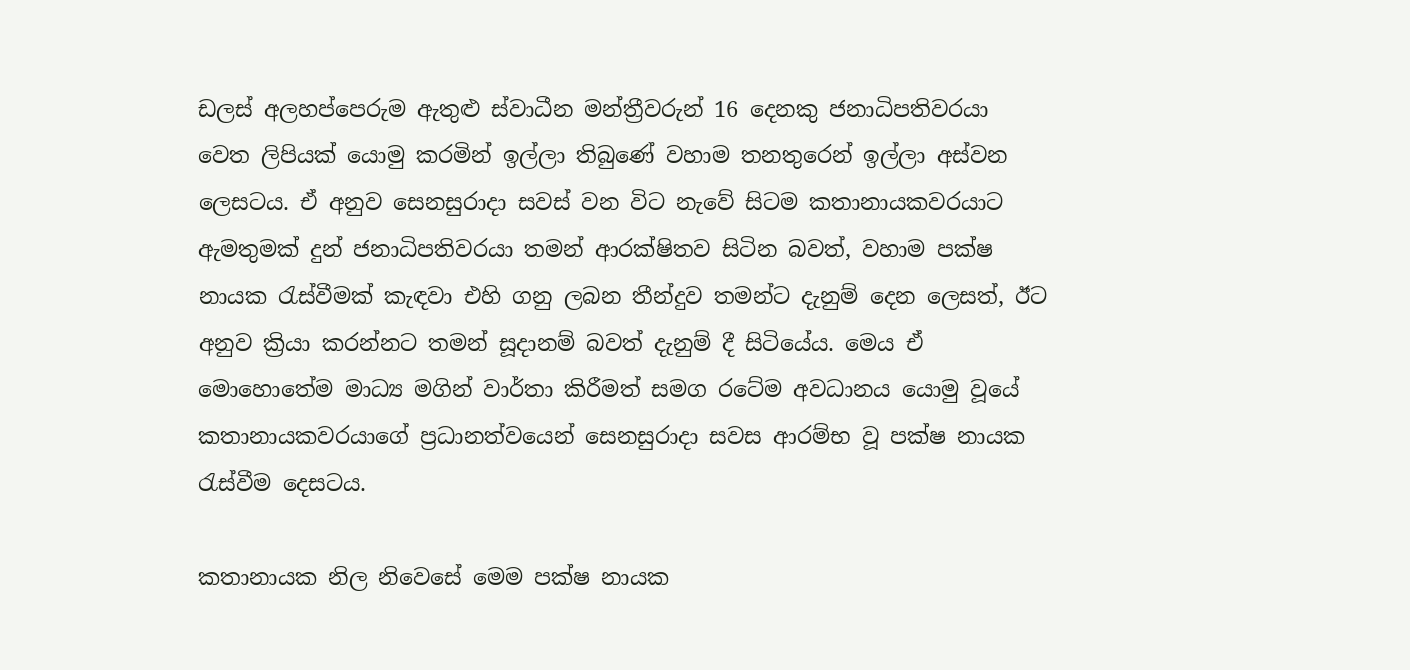ඩලස් අලහප්පෙරුම ඇතුළු ස්වාධීන මන්ත්‍රීවරුන් 16 දෙනකු ජනාධිපතිවරයා වෙත ලිපියක් යොමු කරමින් ඉල්ලා තිබුණේ වහාම තනතුරෙන් ඉල්ලා අස්වන ලෙසටය. ඒ අනුව සෙනසුරාදා සවස් වන විට නැවේ සිටම කතානායකවරයාට ඇමතුමක් දුන් ජනාධිපතිවරයා තමන් ආරක්ෂිතව සිටින බවත්, වහාම පක්ෂ නායක රැස්වීමක් කැඳවා එහි ගනු ලබන තීන්දුව තමන්ට දැනුම් දෙන ලෙසත්, ඊට අනුව ක්‍රියා කරන්නට තමන් සූදානම් බවත් දැනුම් දී සිටියේය. මෙය ඒ මොහොතේම මාධ්‍ය මගින් වාර්තා කිරීමත් සමග රටේම අවධානය යොමු වූයේ කතානායකවරයාගේ ප්‍රධානත්වයෙන් සෙනසුරාදා සවස ආරම්භ වූ පක්ෂ නායක රැස්වීම දෙසටය.

කතානායක නිල නිවෙසේ මෙම පක්ෂ නායක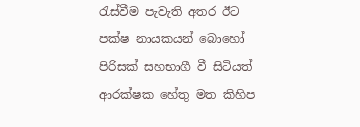රැස්වීම පැවැති අතර ඊට පක්ෂ නායකයන් බොහෝ පිරිසක් සහභාගී වී සිටියත් ආරක්ෂක හේතු මත කිහිප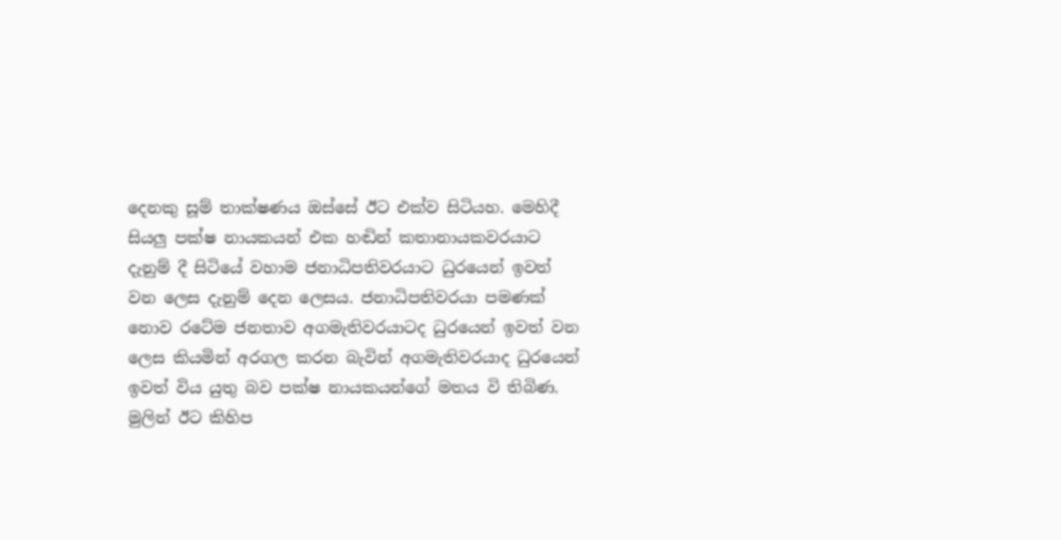දෙනකු සූම් තාක්ෂණය ඔස්සේ ඊට එක්ව සිටියහ. මෙහිදී සියලු පක්ෂ නායකයන් එක හඬින් කතානායකවරයාට දැනුම් දී සිටියේ වහාම ජනාධිපතිවරයාට ධුරයෙන් ඉවත් වන ලෙස දැනුම් දෙන ලෙසය. ජනාධිපතිවරයා පමණක් නොව රටේම ජනතාව අගමැතිවරයාටද ධුරයෙන් ඉවත් වන ලෙස කියමින් අරගල කරන බැවින් අගමැතිවරයාද ධුරයෙන් ඉවත් විය යුතු බව පක්ෂ නායකයන්ගේ මතය වි තිබිණ. මුලින් ඊට කිහිප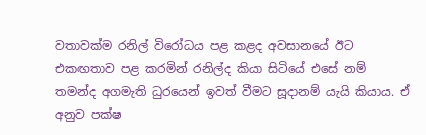වතාවක්ම රනිල් විරෝධය පළ කළද අවසානයේ ඊට එකඟතාව පළ කරමින් රනිල්ද කියා සිටියේ එසේ නම් තමන්ද අගමැති ධුරයෙන් ඉවත් වීමට සූදානම් යැයි කියාය. ඒ අනුව පක්ෂ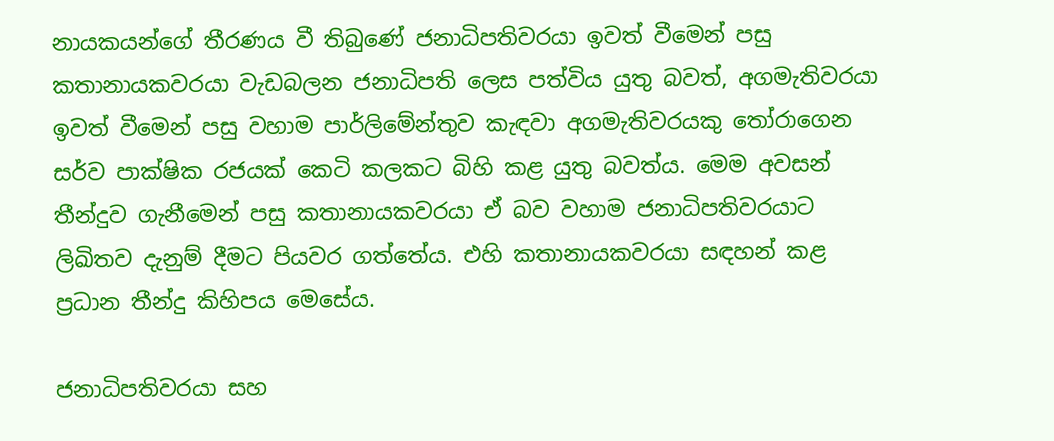නායකයන්ගේ තීරණය වී තිබුණේ ජනාධිපතිවරයා ඉවත් වීමෙන් පසු කතානායකවරයා වැඩබලන ජනාධිපති ලෙස පත්විය යුතු බවත්, අගමැතිවරයා ඉවත් වීමෙන් පසු වහාම පාර්ලිමේන්තුව කැඳවා අගමැතිවරයකු තෝරාගෙන සර්ව පාක්ෂික රජයක් කෙටි කලකට බිහි කළ යුතු බවත්ය. මෙම අවසන් තීන්දුව ගැනීමෙන් පසු කතානායකවරයා ඒ බව වහාම ජනාධිපතිවරයාට ලිඛිතව දැනුම් දීමට පියවර ගත්තේය. එහි කතානායකවරයා සඳහන් කළ ප්‍රධාන තීන්දු කිහිපය මෙසේය.

ජනාධිපතිවරයා සහ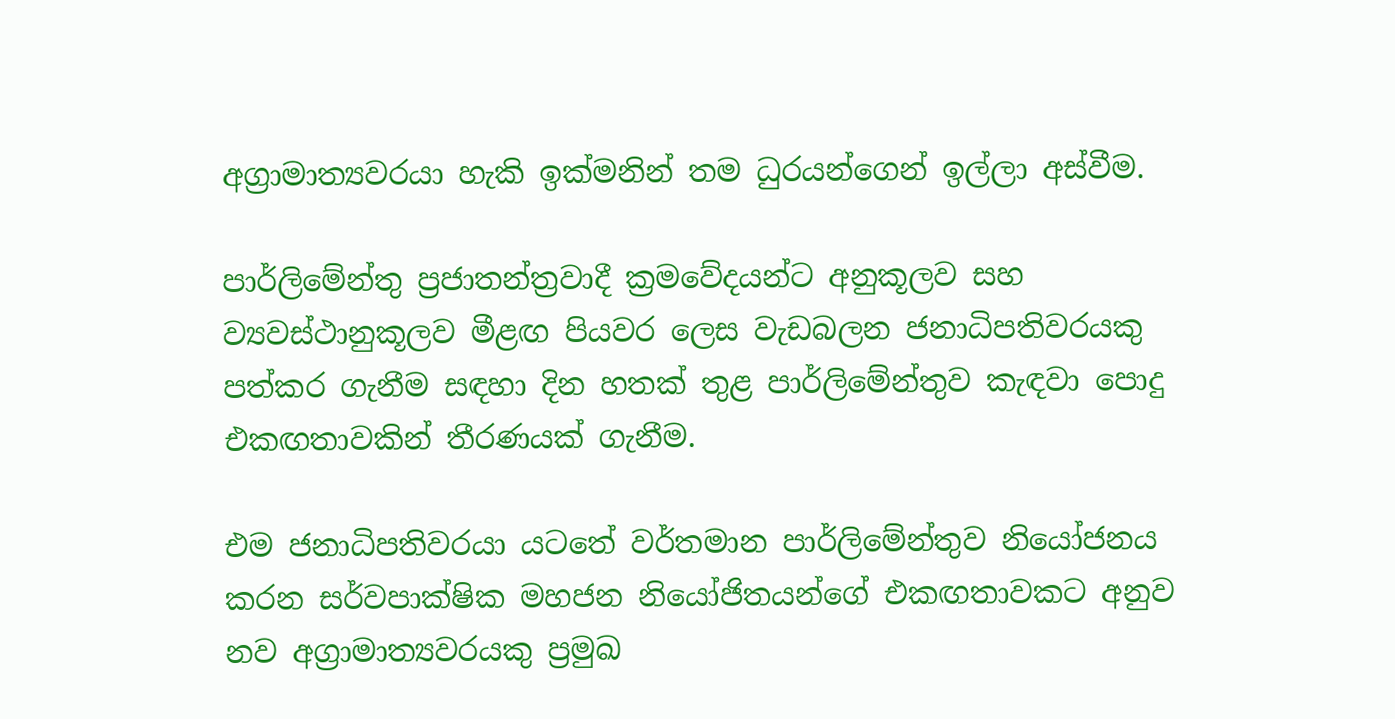අග්‍රාමාත්‍යවරයා හැකි ඉක්මනින් තම ධුරයන්ගෙන් ඉල්ලා අස්වීම.

පාර්ලිමේන්තු ප්‍රජාතන්ත්‍රවාදී ක්‍රමවේදයන්ට අනුකූලව සහ ව්‍යවස්ථානුකූලව මීළඟ පියවර ලෙස වැඩබලන ජනාධිපතිවරයකු පත්කර ගැනීම සඳහා දින හතක් තුළ පාර්ලිමේන්තුව කැඳවා පොදු එකඟතාවකින් තීරණයක් ගැනීම.

එම ජනාධිපතිවරයා යටතේ වර්තමාන පාර්ලිමේන්තුව නියෝජනය කරන සර්වපාක්ෂික මහජන නියෝජිතයන්ගේ එකඟතාවකට අනුව නව අග්‍රාමාත්‍යවරයකු ප්‍රමුඛ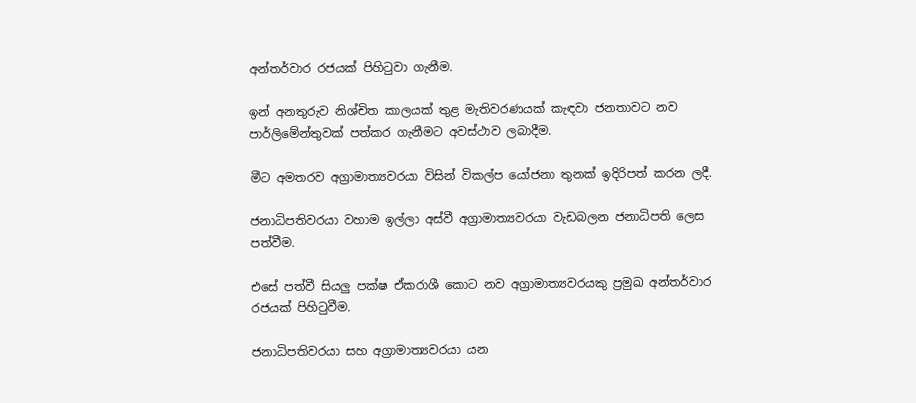අන්තර්වාර රජයක් පිහිටුවා ගැනීම.

ඉන් අනතුරුව නිශ්චිත කාලයක් තුළ මැතිවරණයක් කැඳවා ජනතාවට නව පාර්ලිමේන්තුවක් පත්කර ගැනීමට අවස්ථාව ලබාදීම.

මීට අමතරව අග්‍රාමාත්‍යවරයා විසින් විකල්ප යෝජනා තුනක් ඉදිරිපත් කරන ලදී.

ජනාධිපතිවරයා වහාම ඉල්ලා අස්වී අග්‍රාමාත්‍යවරයා වැඩබලන ජනාධිපති ලෙස පත්වීම.

එසේ පත්වී සියලු පක්ෂ ඒකරාශී කොට නව අග්‍රාමාත්‍යවරයකු ප්‍රමුඛ අන්තර්වාර රජයක් පිහිටුවීම.

ජනාධිපතිවරයා සහ අග්‍රාමාත්‍යවරයා යන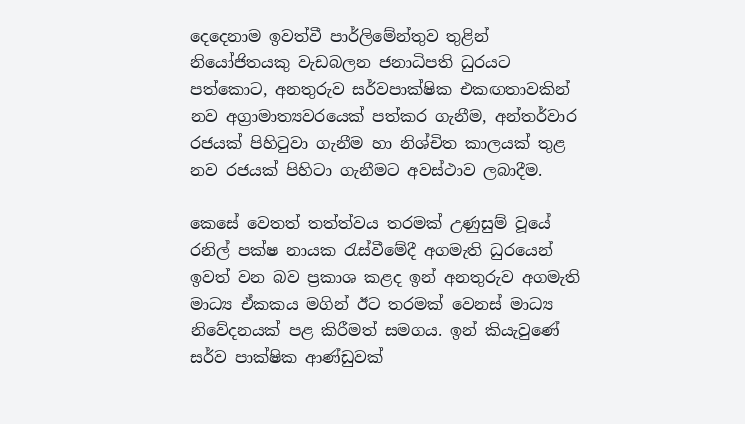දෙදෙනාම ඉවත්වී පාර්ලිමේන්තුව තුළින් නියෝජිතයකු වැඩබලන ජනාධිපති ධුරයට පත්කොට, අනතුරුව සර්වපාක්ෂික එකඟතාවකින් නව අග්‍රාමාත්‍යවරයෙක් පත්කර ගැනීම, අන්තර්වාර රජයක් පිහිටුවා ගැනීම හා නිශ්චිත කාලයක් තුළ නව රජයක් පිහිටා ගැනීමට අවස්ථාව ලබාදීම.

කෙසේ වෙතත් තත්ත්වය තරමක් උණුසුම් වූයේ රනිල් පක්ෂ නායක රැස්වීමේදී අගමැති ධුරයෙන් ඉවත් වන බව ප්‍රකාශ කළද ඉන් අනතුරුව අගමැති මාධ්‍ය ඒකකය මගින් ඊට තරමක් වෙනස් මාධ්‍ය නිවේදනයක් පළ කිරීමත් සමගය. ඉන් කියැවුණේ සර්ව පාක්ෂික ආණ්ඩුවක්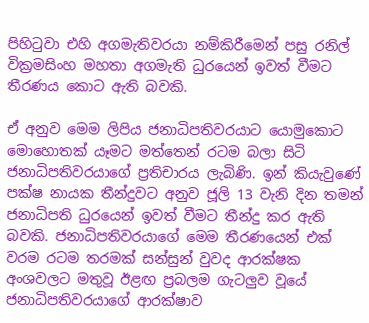පිහිටුවා එහි අගමැතිවරයා නම්කිරීමෙන් පසු රනිල් වික්‍රමසිංහ මහතා අගමැති ධුරයෙන් ඉවත් වීමට තීරණය කොට ඇති බවකි.

ඒ අනුව මෙම ලිපිය ජනාධිපතිවරයාට යොමුකොට මොහොතක් යෑමට මත්තෙන් රටම බලා සිටි ජනාධිපතිවරයාගේ ප්‍රතිචාරය ලැබිණි. ඉන් කියැවුණේ පක්ෂ නායක තීන්දුවට අනුව ජූලි 13 වැනි දින තමන් ජනාධිපති ධුරයෙන් ඉවත් වීමට තීන්දු කර ඇති බවකි. ජනාධිපතිවරයාගේ මෙම තීරණයෙන් එක් වරම රටම තරමක් සන්සුන් වුවද ආරක්ෂක අංශවලට මතුවූ ඊළඟ ප්‍රබලම ගැටලුව වූයේ ජනාධිපතිවරයාගේ ආරක්ෂාව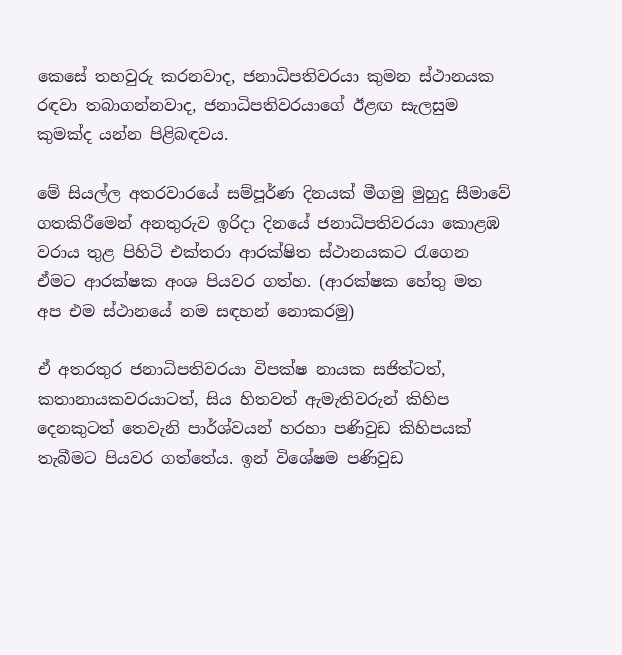කෙසේ තහවුරු කරනවාද, ජනාධිපතිවරයා කුමන ස්ථානයක රඳවා තබාගන්නවාද, ජනාධිපතිවරයාගේ ඊළඟ සැලසුම කුමක්ද යන්න පිළිබඳවය.

මේ සියල්ල අතරවාරයේ සම්පූර්ණ දිනයක් මීගමු මුහුදු සීමාවේ ගතකිරීමෙන් අනතුරුව ඉරිදා දිනයේ ජනාධිපතිවරයා කොළඹ වරාය තුළ පිහිටි එක්තරා ආරක්ෂිත ස්ථානයකට රැගෙන ඒමට ආරක්ෂක අංශ පියවර ගත්හ. (ආරක්ෂක හේතු මත අප එම ස්ථානයේ නම සඳහන් නොකරමු)

ඒ අතරතුර ජනාධිපතිවරයා විපක්ෂ නායක සජිත්ටත්, කතානායකවරයාටත්, සිය හිතවත් ඇමැතිවරුන් කිහිප දෙනකුටත් තෙවැනි පාර්ශ්වයන් හරහා පණිවුඩ කිහිපයක් තැබීමට පියවර ගත්තේය. ඉන් විශේෂම පණිවුඩ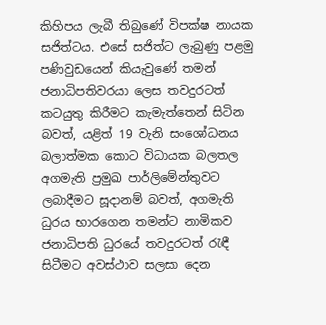කිහිපය ලැබී තිබුණේ විපක්ෂ නායක සජිත්ටය. එසේ සජිත්ට ලැබුණු පළමු පණිවුඩයෙන් කියැවුණේ තමන් ජනාධිපතිවරයා ලෙස තවදුරටත් කටයුතු කිරීමට කැමැත්තෙන් සිටින බවත්, යළිත් 19 වැනි සංශෝධනය බලාත්මක කොට විධායක බලතල අගමැති ප්‍රමුඛ පාර්ලිමේන්තුවට ලබාදීමට සූදානම් බවත්, අගමැති ධුරය භාරගෙන තමන්ට නාමිකව ජනාධිපති ධුරයේ තවදුරටත් රැඳී සිටීමට අවස්ථාව සලසා දෙන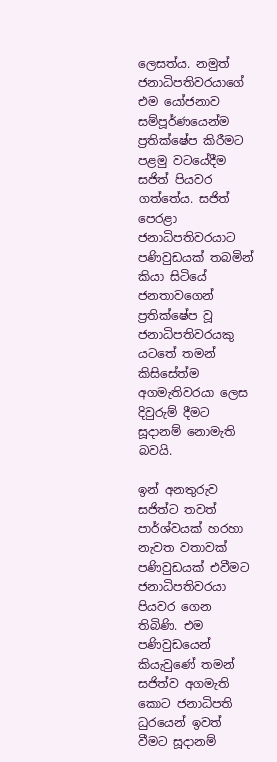ලෙසත්ය. නමුත් ජනාධිපතිවරයාගේ එම යෝජනාව සම්පූර්ණයෙන්ම ප්‍රතික්ෂේප කිරීමට පළමු වටයේදීම සජිත් පියවර ගත්තේය. සජිත් පෙරළා ජනාධිපතිවරයාට පණිවුඩයක් තබමින් කියා සිටියේ ජනතාවගෙන් ප්‍රතික්ෂේප වූ ජනාධිපතිවරයකු යටතේ තමන් කිසිසේත්ම අගමැතිවරයා ලෙස දිවුරුම් දීමට සූදානම් නොමැති බවයි.

ඉන් අනතුරුව සජිත්ට තවත් පාර්ශ්වයක් හරහා නැවත වතාවක් පණිවුඩයක් එවීමට ජනාධිපතිවරයා පියවර ගෙන තිබිණි. එම පණිවුඩයෙන් කියැවුණේ තමන් සජිත්ව අගමැති කොට ජනාධිපති ධුරයෙන් ඉවත් වීමට සූදානම්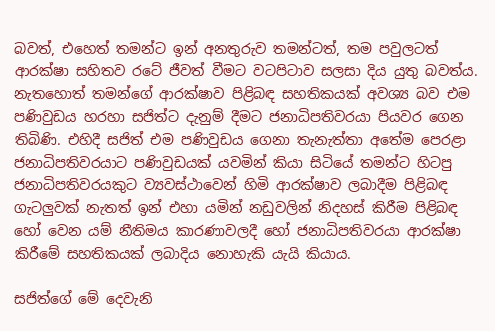බවත්, එහෙත් තමන්ට ඉන් අනතුරුව තමන්ටත්, තම පවුලටත් ආරක්ෂා සහිතව රටේ ජීවත් වීමට වටපිටාව සලසා දිය යුතු බවත්ය. නැතහොත් තමන්ගේ ආරක්ෂාව පිළිබඳ සහතිකයක් අවශ්‍ය බව එම පණිවුඩය හරහා සජිත්ට දැනුම් දීමට ජනාධිපතිවරයා පියවර ගෙන තිබිණි. එහිදී සජිත් එම පණිවුඩය ගෙනා තැනැත්තා අතේම පෙරළා ජනාධිපතිවරයාට පණිවුඩයක් යවමින් කියා සිටියේ තමන්ට හිටපු ජනාධිපතිවරයකුට ව්‍යවස්ථාවෙන් හිමි ආරක්ෂාව ලබාදීම පිළිබඳ ගැටලුවක් නැතත් ඉන් එහා යමින් නඩුවලින් නිදහස් කිරීම පිළිබඳ හෝ වෙන යම් නීතිමය කාරණාවලදී හෝ ජනාධිපතිවරයා ආරක්ෂා කිරීමේ සහතිකයක් ලබාදිය නොහැකි යැයි කියාය.

සජිත්ගේ මේ දෙවැනි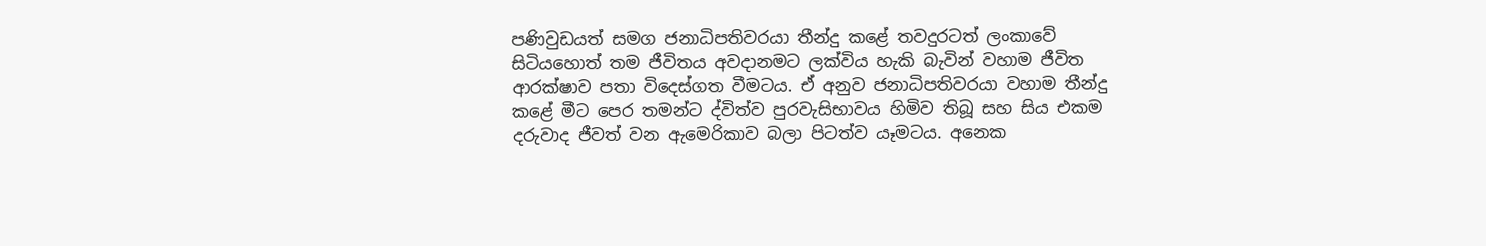පණිවුඩයත් සමග ජනාධිපතිවරයා තීන්දු කළේ තවදුරටත් ලංකාවේ සිටියහොත් තම ජීවිතය අවදානමට ලක්විය හැකි බැවින් වහාම ජීවිත ආරක්ෂාව පතා විදෙස්ගත වීමටය. ඒ අනුව ජනාධිපතිවරයා වහාම තීන්දු කළේ මීට පෙර තමන්ට ද්විත්ව පුරවැසිභාවය හිමිව තිබූ සහ සිය එකම දරුවාද ජීවත් වන ඇමෙරිකාව බලා පිටත්ව යෑමටය. අනෙක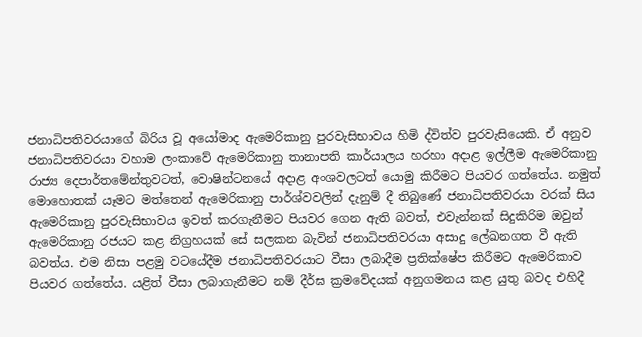ජනාධිපතිවරයාගේ බිරිය වූ අයෝමාද ඇමෙරිකානු පුරවැසිභාවය හිමි ද්විත්ව පුරවැසියෙකි. ඒ අනුව ජනාධිපතිවරයා වහාම ලංකාවේ ඇමෙරිකානු තානාපති කාර්යාලය හරහා අදාළ ඉල්ලීම ඇමෙරිකානු රාජ්‍ය දෙපාර්තමේන්තුවටත්, වොෂින්ටනයේ අදාළ අංශවලටත් යොමු කිරීමට පියවර ගත්තේය. නමුත් මොහොතක් යෑමට මත්තෙන් ඇමෙරිකානු පාර්ශ්වවලින් දැනුම් දී තිබුණේ ජනාධිපතිවරයා වරක් සිය ඇමෙරිකානු පුරවැසිභාවය ඉවත් කරගැනීමට පියවර ගෙන ඇති බවත්, එවැන්නක් සිදුකිරිම ඔවුන් ඇමෙරිකානු රජයට කළ නිග්‍රහයක් සේ සලකන බැවින් ජනාධිපතිවරයා අසාදු ලේඛනගත වී ඇති බවත්ය. එම නිසා පළමු වටයේදීම ජනාධිපතිවරයාට වීසා ලබාදීම ප්‍රතික්ෂේප කිරීමට ඇමෙරිකාව පියවර ගත්තේය. යළිත් වීසා ලබාගැනීමට නම් දීර්ඝ ක්‍රමවේදයක් අනුගමනය කළ යුතු බවද එහිදී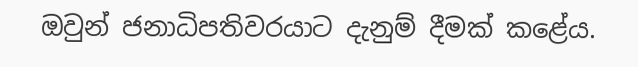ඔවුන් ජනාධිපතිවරයාට දැනුම් දීමක් කළේය.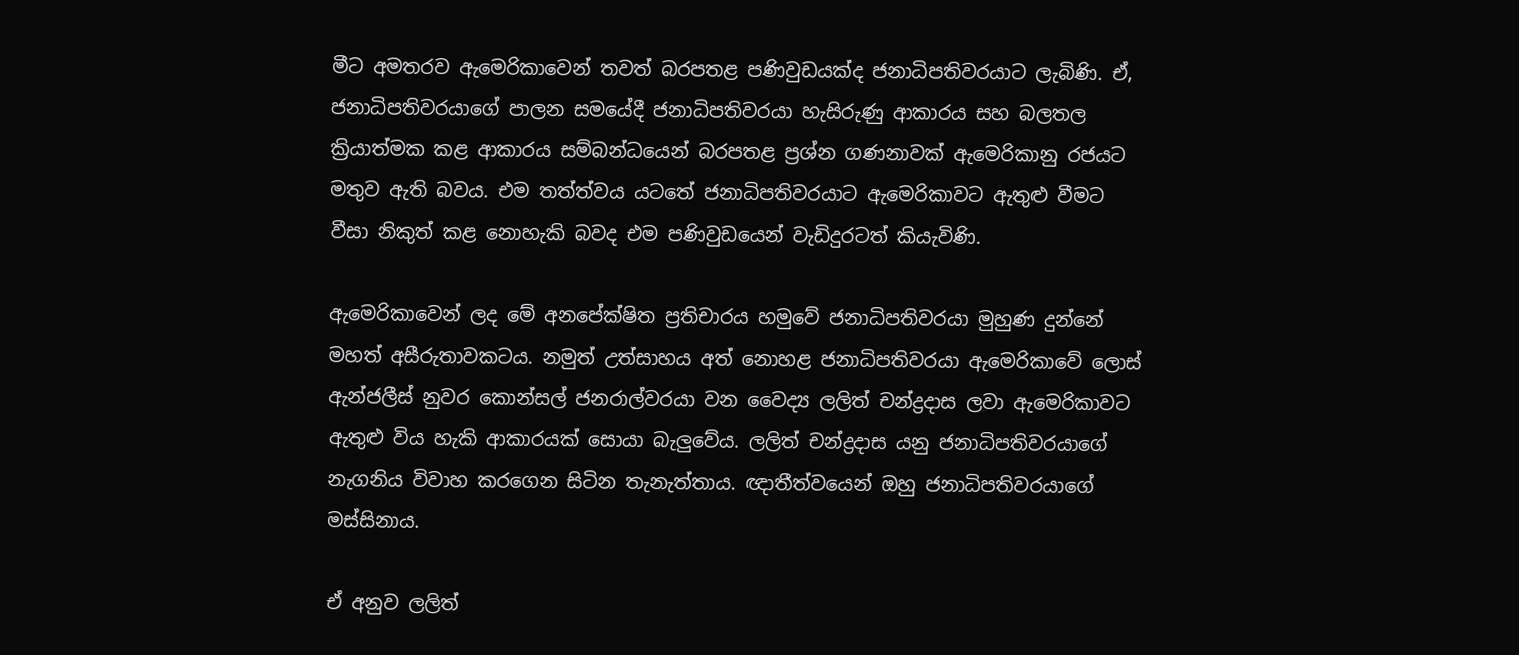මීට අමතරව ඇමෙරිකාවෙන් තවත් බරපතළ පණිවුඩයක්ද ජනාධිපතිවරයාට ලැබිණි. ඒ, ජනාධිපතිවරයාගේ පාලන සමයේදී ජනාධිපතිවරයා හැසිරුණු ආකාරය සහ බලතල ක්‍රියාත්මක කළ ආකාරය සම්බන්ධයෙන් බරපතළ ප්‍රශ්න ගණනාවක් ඇමෙරිකානු රජයට මතුව ඇති බවය. එම තත්ත්වය යටතේ ජනාධිපතිවරයාට ඇමෙරිකාවට ඇතුළු වීමට වීසා නිකුත් කළ නොහැකි බවද එම පණිවුඩයෙන් වැඩිදුරටත් කියැවිණි.

ඇමෙරිකාවෙන් ලද මේ අනපේක්ෂිත ප්‍රතිචාරය හමුවේ ජනාධිපතිවරයා මුහුණ දුන්නේ මහත් අසීරුතාවකටය. නමුත් උත්සාහය අත් නොහළ ජනාධිපතිවරයා ඇමෙරිකාවේ ලොස් ඇන්ජලීස් නුවර කොන්සල් ජනරාල්වරයා වන වෛද්‍ය ලලිත් චන්ද්‍රදාස ලවා ඇමෙරිකාවට ඇතුළු විය හැකි ආකාරයක් සොයා බැලුවේය. ලලිත් චන්ද්‍රදාස යනු ජනාධිපතිවරයාගේ නැගනිය විවාහ කරගෙන සිටින තැනැත්තාය. ඥාතීත්වයෙන් ඔහු ජනාධිපතිවරයාගේ මස්සිනාය.

ඒ අනුව ලලිත්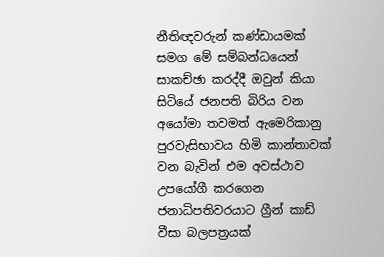නීතිඥවරුන් කණ්ඩායමක් සමග මේ සම්බන්ධයෙන් සාකච්ඡා කරද්දී ඔවුන් කියා සිටියේ ජනපති බිරිය වන අයෝමා තවමත් ඇමෙරිකානු පුරවැසිභාවය හිමි කාන්තාවක් වන බැවින් එම අවස්ථාව උපයෝගී කරගෙන ජනාධිපතිවරයාට ග්‍රීන් කාඩ් වීසා බලපත්‍රයක්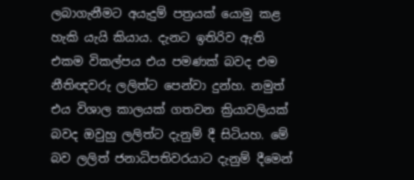ලබාගැනීමට අයැදුම් පත්‍රයක් යොමු කළ හැකි යැයි කියාය. දැනට ඉතිරිව ඇති එකම විකල්පය එය පමණක් බවද එම නීතිඥවරු ලලිත්ට පෙන්වා දුන්හ. නමුත් එය විශාල කාලයක් ගතවන ක්‍රියාවලියක් බවද ඔවුහු ලලිත්ට දැනුම් දී සිටියහ. මේ බව ලලිත් ජනාධිපතිවරයාට දැනුම් දීමෙන්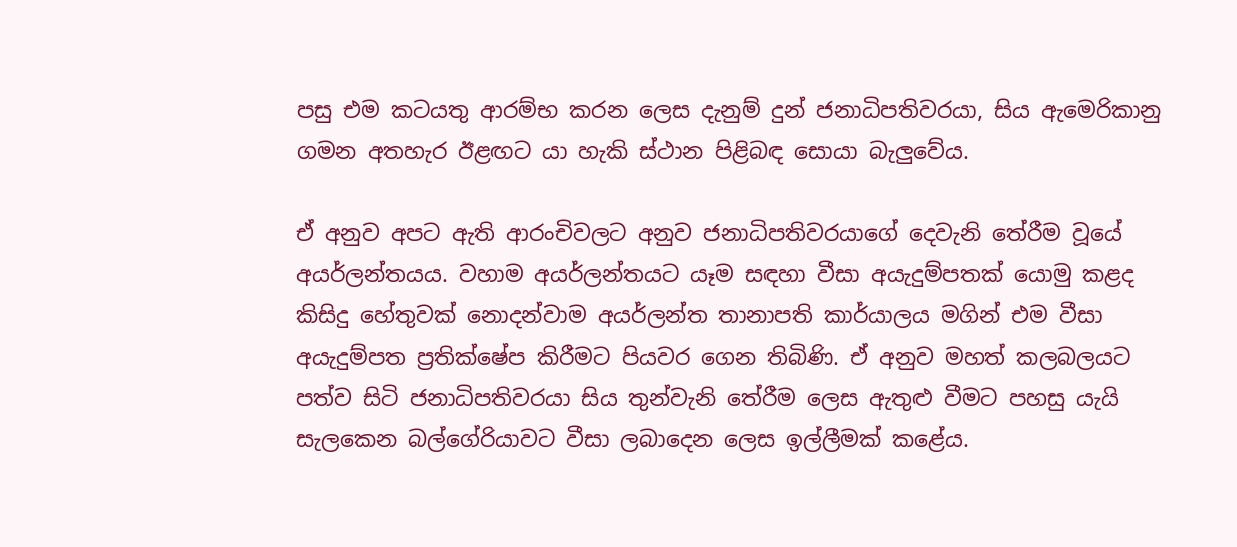පසු එම කටයතු ආරම්භ කරන ලෙස දැනුම් දුන් ජනාධිපතිවරයා, සිය ඇමෙරිකානු ගමන අතහැර ඊළඟට යා හැකි ස්ථාන පිළිබඳ සොයා බැලුවේය.

ඒ අනුව අපට ඇති ආරංචිවලට අනුව ජනාධිපතිවරයාගේ දෙවැනි තේරීම වූයේ අයර්ලන්තයය. වහාම අයර්ලන්තයට යෑම සඳහා වීසා අයැදුම්පතක් යොමු කළද කිසිදු හේතුවක් නොදන්වාම අයර්ලන්ත තානාපති කාර්යාලය මගින් එම වීසා අයැදුම්පත ප්‍රතික්ෂේප කිරීමට පියවර ගෙන තිබිණි. ඒ අනුව මහත් කලබලයට පත්ව සිටි ජනාධිපතිවරයා සිය තුන්වැනි තේරීම ලෙස ඇතුළු වීමට පහසු යැයි සැලකෙන බල්ගේරියාවට වීසා ලබාදෙන ලෙස ඉල්ලීමක් කළේය.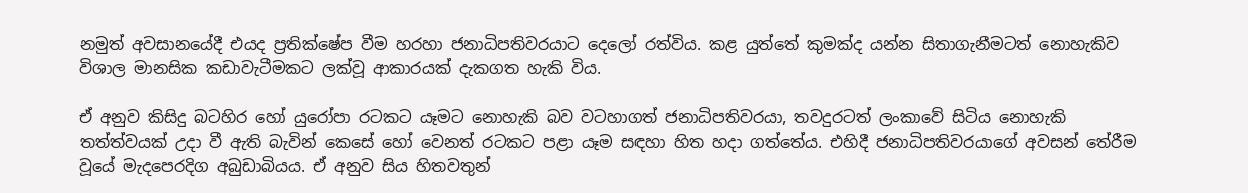නමුත් අවසානයේදී එයද ප්‍රතික්ෂේප වීම හරහා ජනාධිපතිවරයාට දෙලෝ රත්විය. කළ යුත්තේ කුමක්ද යන්න සිතාගැනීමටත් නොහැකිව විශාල මානසික කඩාවැටීමකට ලක්වූ ආකාරයක් දැකගත හැකි විය.

ඒ අනුව කිසිදු බටහිර හෝ යුරෝපා රටකට යෑමට නොහැකි බව වටහාගත් ජනාධිපතිවරයා, තවදුරටත් ලංකාවේ සිටිය නොහැකි තත්ත්වයක් උදා වී ඇති බැවින් කෙසේ හෝ වෙනත් රටකට පළා යෑම සඳහා හිත හදා ගත්තේය. එහිදී ජනාධිපතිවරයාගේ අවසන් තේරීම වූයේ මැදපෙරදිග අබුඩාබියය. ඒ අනුව සිය හිතවතුන්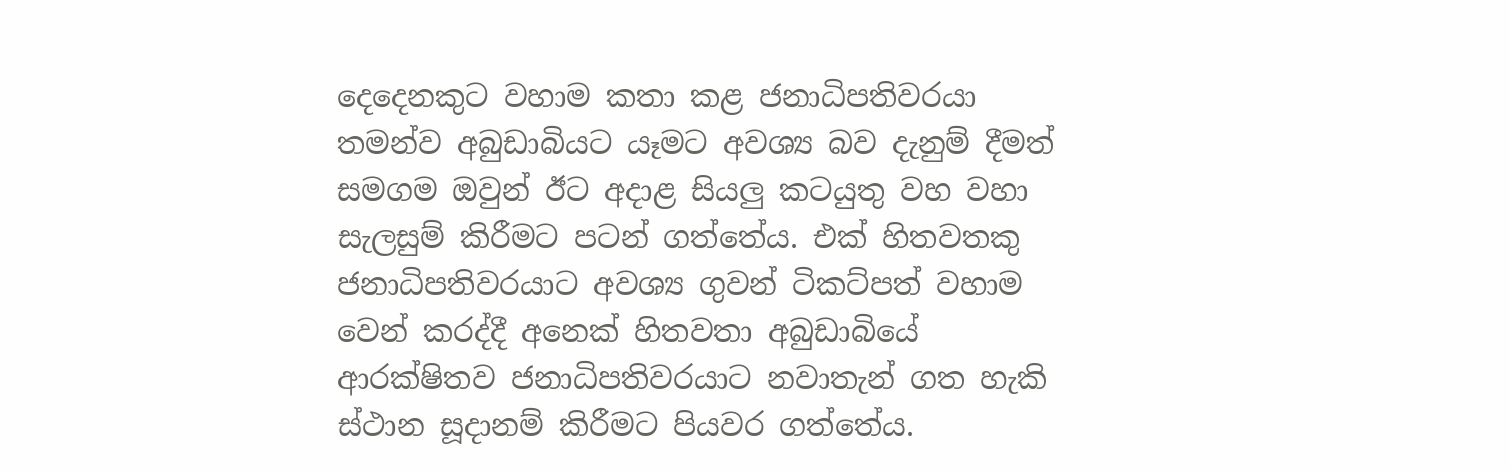දෙදෙනකුට වහාම කතා කළ ජනාධිපතිවරයා තමන්ව අබුඩාබියට යෑමට අවශ්‍ය බව දැනුම් දීමත් සමගම ඔවුන් ඊට අදාළ සියලු කටයුතු වහ වහා සැලසුම් කිරීමට පටන් ගත්තේය. එක් හිතවතකු ජනාධිපතිවරයාට අවශ්‍ය ගුවන් ටිකට්පත් වහාම වෙන් කරද්දී අනෙක් හිතවතා අබුඩාබියේ ආරක්ෂිතව ජනාධිපතිවරයාට නවාතැන් ගත හැකි ස්ථාන සූදානම් කිරීමට පියවර ගත්තේය.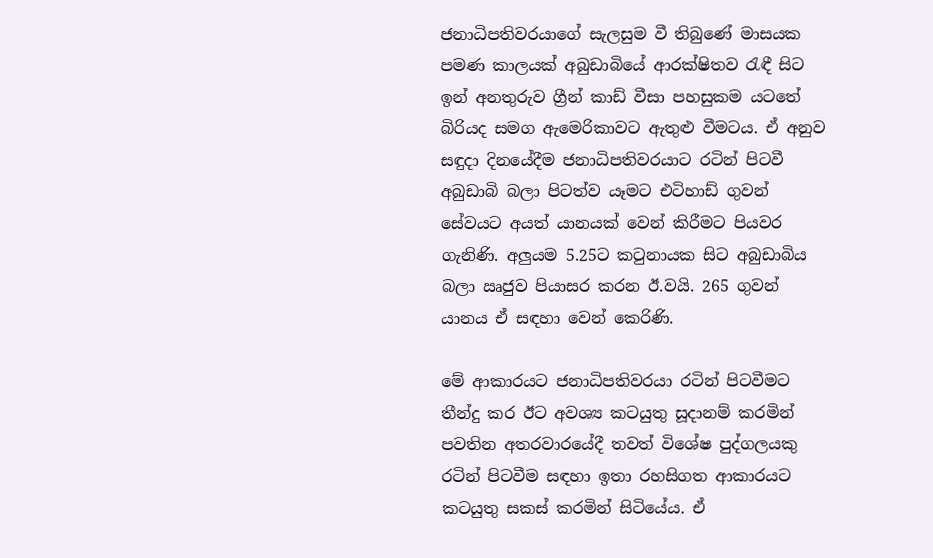ජනාධිපතිවරයාගේ සැලසුම වී තිබුණේ මාසයක පමණ කාලයක් අබුඩාබියේ ආරක්ෂිතව රැඳී සිට ඉන් අනතුරුව ග්‍රීන් කාඩ් වීසා පහසුකම යටතේ බිරියද සමග ඇමෙරිකාවට ඇතුළු වීමටය. ඒ අනුව සඳුදා දිනයේදීම ජනාධිපතිවරයාට රටින් පිටවී අබුඩාබි බලා පිටත්ව යෑමට එටිහාඩ් ගුවන් සේවයට අයත් යානයක් වෙන් කිරීමට පියවර ගැනිණි. අලුයම 5.25ට කටුනායක සිට අබුඩාබිය බලා ඍජුව පියාසර කරන ඊ.වයි. 265 ගුවන් යානය ඒ සඳහා වෙන් කෙරිණි.

මේ ආකාරයට ජනාධිපතිවරයා රටින් පිටවීමට තීන්දු කර ඊට අවශ්‍ය කටයුතු සූදානම් කරමින් පවතින අතරවාරයේදී තවත් විශේෂ පුද්ගලයකු රටින් පිටවීම සඳහා ඉතා රහසිගත ආකාරයට කටයුතු සකස් කරමින් සිටියේය. ඒ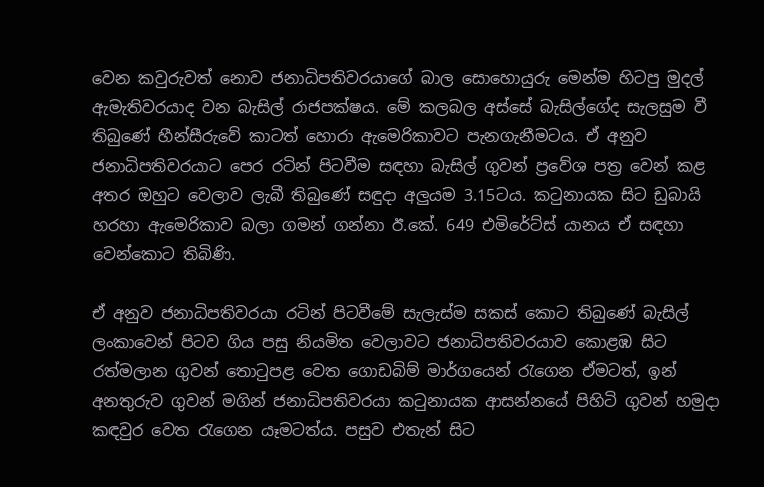වෙන කවුරුවත් නොව ජනාධිපතිවරයාගේ බාල සොහොයුරු මෙන්ම හිටපු මුදල් ඇමැතිවරයාද වන බැසිල් රාජපක්ෂය. මේ කලබල අස්සේ බැසිල්ගේද සැලසුම වී තිබුණේ හීන්සීරුවේ කාටත් හොරා ඇමෙරිකාවට පැනගැනීමටය. ඒ අනුව ජනාධිපතිවරයාට පෙර රටින් පිටවීම සඳහා බැසිල් ගුවන් ප්‍රවේශ පත්‍ර වෙන් කළ අතර ඔහුට වෙලාව ලැබී තිබුණේ සඳුදා අලුයම 3.15ටය. කටුනායක සිට ඩුබායි හරහා ඇමෙරිකාව බලා ගමන් ගන්නා ඊ.කේ. 649 එමිරේට්ස් යානය ඒ සඳහා වෙන්කොට තිබිණි.

ඒ අනුව ජනාධිපතිවරයා රටින් පිටවීමේ සැලැස්ම සකස් කොට තිබුණේ බැසිල් ලංකාවෙන් පිටව ගිය පසු නියමිත වෙලාවට ජනාධිපතිවරයාව කොළඹ සිට රත්මලාන ගුවන් තොටුපළ වෙත ගොඩබිම් මාර්ගයෙන් රැගෙන ඒමටත්, ඉන් අනතුරුව ගුවන් මගින් ජනාධිපතිවරයා කටුනායක ආසන්නයේ පිහිටි ගුවන් හමුදා කඳවුර වෙත රැගෙන යෑමටත්ය. පසුව එතැන් සිට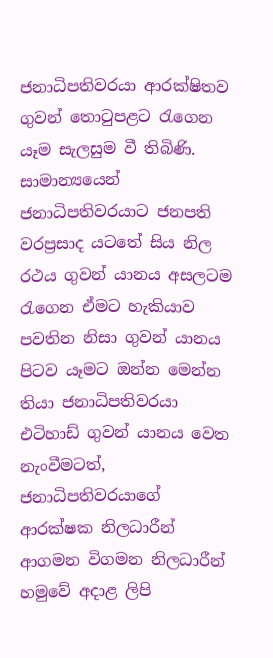ජනාධිපතිවරයා ආරක්ෂිතව ගුවන් තොටුපළට රැගෙන යෑම සැලසුම වී තිබිණි. සාමාන්‍යයෙන් ජනාධිපතිවරයාට ජනපති වරප්‍රසාද යටතේ සිය නිල රථය ගුවන් යානය අසලටම රැගෙන ඒමට හැකියාව පවතින නිසා ගුවන් යානය පිටව යෑමට ඔන්න මෙන්න තියා ජනාධිපතිවරයා එටිහාඩ් ගුවන් යානය වෙත නැංවීමටත්, ජනාධිපතිවරයාගේ ආරක්ෂක නිලධාරීන් ආගමන විගමන නිලධාරීන් හමුවේ අදාළ ලිපි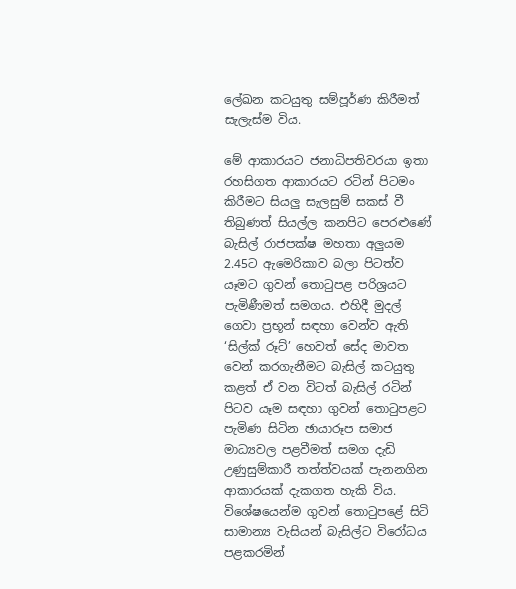ලේඛන කටයුතු සම්පූර්ණ කිරීමත් සැලැස්ම විය.

මේ ආකාරයට ජනාධිපතිවරයා ඉතා රහසිගත ආකාරයට රටින් පිටමං කිරීමට සියලු සැලසුම් සකස් වී තිබුණත් සියල්ල කනපිට පෙරළුණේ බැසිල් රාජපක්ෂ මහතා අලුයම 2.45ට ඇමෙරිකාව බලා පිටත්ව යෑමට ගුවන් තොටුපළ පරිශ්‍රයට පැමිණීමත් සමගය. එහිදී මුදල් ගෙවා ප්‍රභූන් සඳහා වෙන්ව ඇති ‘සිල්ක් රූට්’ හෙවත් සේද මාවත වෙන් කරගැනීමට බැසිල් කටයුතු කළත් ඒ වන විටත් බැසිල් රටින් පිටව යෑම සඳහා ගුවන් තොටුපළට පැමිණ සිටින ඡායාරූප සමාජ මාධ්‍යවල පළවීමත් සමග දැඩි උණුසුම්කාරී තත්ත්වයක් පැනනගින ආකාරයක් දැකගත හැකි විය. විශේෂයෙන්ම ගුවන් තොටුපළේ සිටි සාමාන්‍ය වැසියන් බැසිල්ට විරෝධය පළකරමින්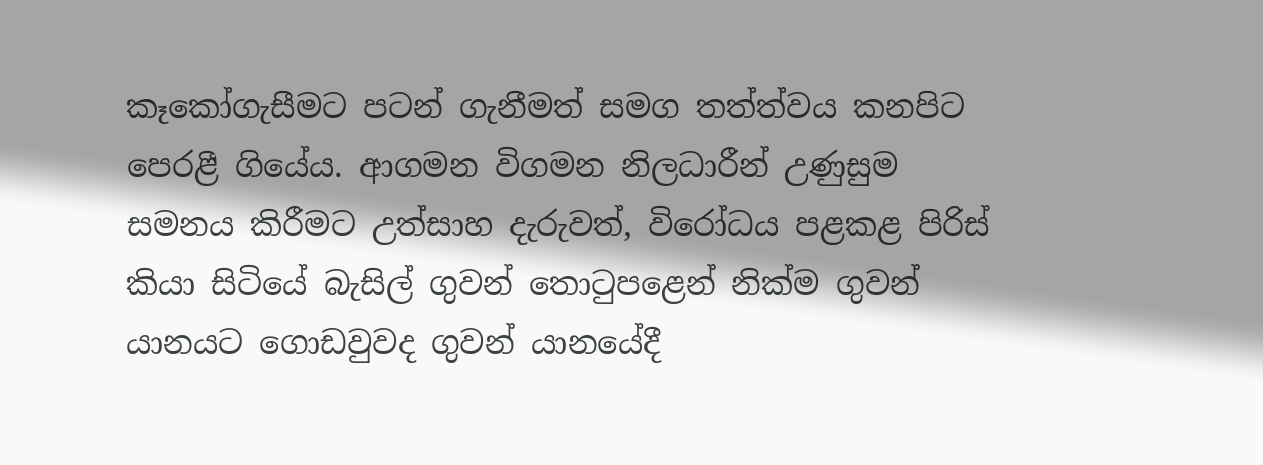කෑකෝගැසීමට පටන් ගැනීමත් සමග තත්ත්වය කනපිට පෙරළී ගියේය. ආගමන විගමන නිලධාරීන් උණුසුම සමනය කිරීමට උත්සාහ දැරුවත්, විරෝධය පළකළ පිරිස් කියා සිටියේ බැසිල් ගුවන් තොටුපළෙන් නික්ම ගුවන් යානයට ගොඩවුවද ගුවන් යානයේදී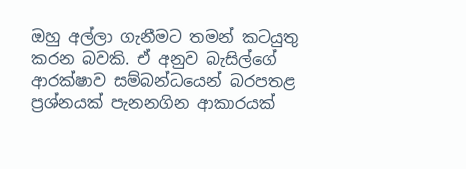ඔහු අල්ලා ගැනීමට තමන් කටයුතු කරන බවකි. ඒ අනුව බැසිල්ගේ ආරක්ෂාව සම්බන්ධයෙන් බරපතළ ප්‍රශ්නයක් පැනනගින ආකාරයක්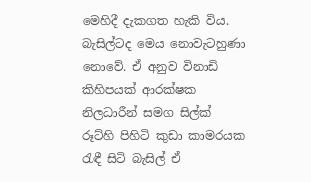මෙහිදී දැකගත හැකි විය. බැසිල්ටද මෙය නොවැටහුණා නොවේ. ඒ අනුව විනාඩි කිහිපයක් ආරක්ෂක නිලධාරීන් සමග සිල්ක් රූට්හි පිහිටි කුඩා කාමරයක රැඳී සිටි බැසිල් ඒ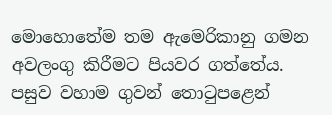මොහොතේම තම ඇමෙරිකානු ගමන අවලංගු කිරීමට පියවර ගත්තේය. පසුව වහාම ගුවන් තොටුපළෙන්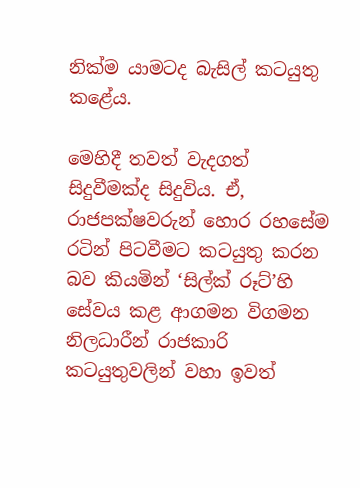නික්ම යාමටද බැසිල් කටයුතු කළේය.

මෙහිදී තවත් වැදගත් සිදුවීමක්ද සිදුවිය. ඒ, රාජපක්ෂවරුන් හොර රහසේම රටින් පිටවීමට කටයුතු කරන බව කියමින් ‘සිල්ක් රූට්’හි සේවය කළ ආගමන විගමන නිලධාරීන් රාජකාරි කටයුතුවලින් වහා ඉවත්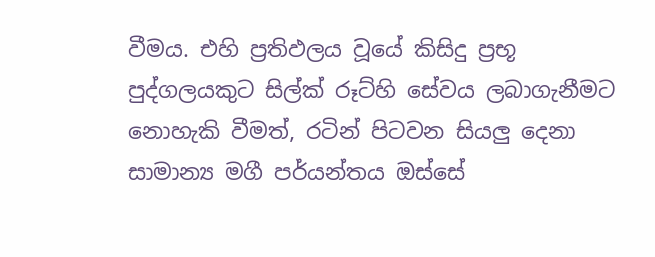වීමය. එහි ප්‍රතිඵලය වූයේ කිසිදු ප්‍රභූ පුද්ගලයකුට සිල්ක් රූට්හි සේවය ලබාගැනීමට නොහැකි වීමත්, රටින් පිටවන සියලු දෙනා සාමාන්‍ය මගී පර්යන්තය ඔස්සේ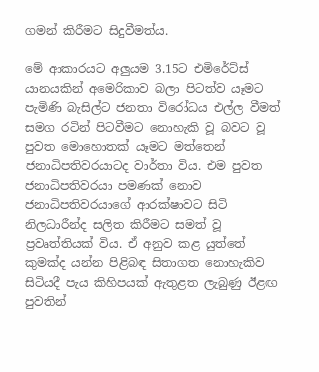ගමන් කිරීමට සිදුවීමත්ය.

මේ ආකාරයට අලුයම 3.15ට එමිරේට්ස් යානයකින් අමෙරිකාව බලා පිටත්ව යෑමට පැමිණි බැසිල්ට ජනතා විරෝධය එල්ල වීමත් සමග රටින් පිටවීමට නොහැකි වූ බවට වූ පුවත මොහොතක් යෑමට මත්තෙන් ජනාධිපතිවරයාටද වාර්තා විය. එම පුවත ජනාධිපතිවරයා පමණක් නොව ජනාධිපතිවරයාගේ ආරක්ෂාවට සිටි නිලධාරීන්ද සලිත කිරීමට සමත් වූ ප්‍රවෘත්තියක් විය. ඒ අනුව කළ යුත්තේ කුමක්ද යන්න පිළිබඳ සිතාගත නොහැකිව සිටියදී පැය කිහිපයක් ඇතුළත ලැබුණු ඊළඟ පුවතින්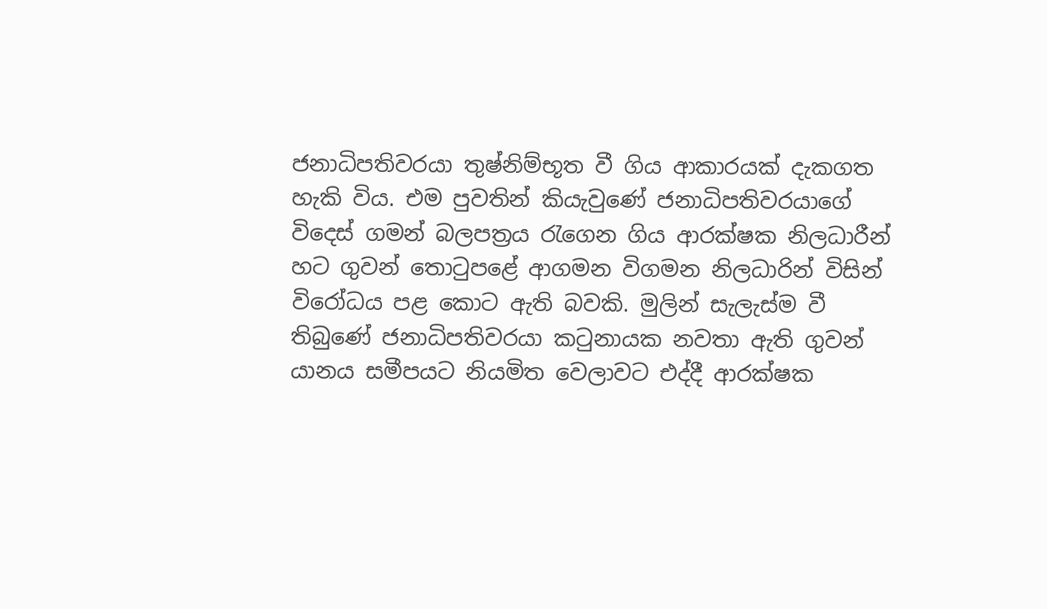ජනාධිපතිවරයා තුෂ්නිම්භූත වී ගිය ආකාරයක් දැකගත හැකි විය. එම පුවතින් කියැවුණේ ජනාධිපතිවරයාගේ විදෙස් ගමන් බලපත්‍රය රැගෙන ගිය ආරක්ෂක නිලධාරීන් හට ගුවන් තොටුපළේ ආගමන විගමන නිලධාරින් විසින් විරෝධය පළ කොට ඇති බවකි. මුලින් සැලැස්ම වී තිබුණේ ජනාධිපතිවරයා කටුනායක නවතා ඇති ගුවන් යානය සමීපයට නියමිත වෙලාවට එද්දී ආරක්ෂක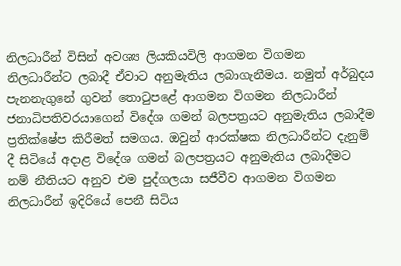නිලධාරීන් විසින් අවශ්‍ය ලියකියවිලි ආගමන විගමන නිලධාරීන්ට ලබාදී ඒවාට අනුමැතිය ලබාගැනීමය. නමුත් අර්බුදය පැනනැගුනේ ගුවන් තොටුපළේ ආගමන විගමන නිලධාරීන් ජනාධිපතිවරයාගෙන් විදේශ ගමන් බලපත්‍රයට අනුමැතිය ලබාදීම ප්‍රතික්ෂේප කිරීමත් සමගය. ඔවුන් ආරක්ෂක නිලධාරීන්ට දැනුම් දී සිටියේ අදාළ විදේශ ගමන් බලපත්‍රයට අනුමැතිය ලබාදීමට නම් නීතියට අනුව එම පුද්ගලයා සජීවීව ආගමන විගමන නිලධාරීන් ඉදිරියේ පෙනී සිටිය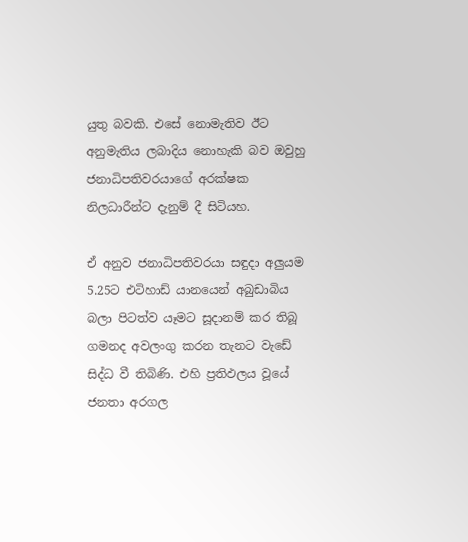යුතු බවකි. එසේ නොමැතිව ඊට අනුමැතිය ලබාදිය නොහැකි බව ඔවුහු ජනාධිපතිවරයාගේ අරක්ෂක නිලධාරීන්ට දැනුම් දී සිටියහ.

ඒ අනුව ජනාධිපතිවරයා සඳුදා අලුයම 5.25ට එටිහාඩ් යානයෙන් අබුඩාබිය බලා පිටත්ව යෑමට සූදානම් කර තිබූ ගමනද අවලංගු කරන තැනට වැඩේ සිද්ධ වී තිබිණි. එහි ප්‍රතිඵලය වූයේ ජනතා අරගල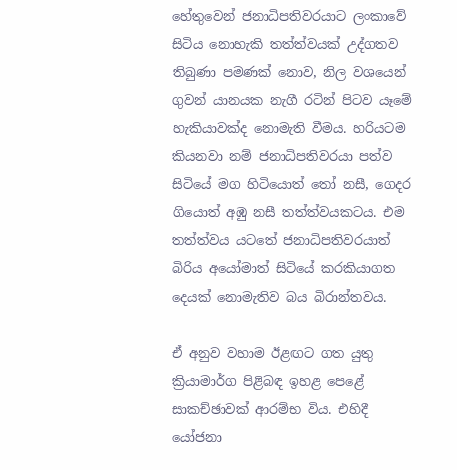හේතුවෙන් ජනාධිපතිවරයාට ලංකාවේ සිටිය නොහැකි තත්ත්වයක් උද්ගතව තිබුණා පමණක් නොව, නිල වශයෙන් ගුවන් යානයක නැගී රටින් පිටව යෑමේ හැකියාවක්ද නොමැති වීමය. හරියටම කියනවා නම් ජනාධිපතිවරයා පත්ව සිටියේ මග හිටියොත් තෝ නසී, ගෙදර ගියොත් අඹු නසී තත්ත්වයකටය. එම තත්ත්වය යටතේ ජනාධිපතිවරයාත් බිරිය අයෝමාත් සිටියේ කරකියාගත දෙයක් නොමැතිව බය බිරාන්තවය.

ඒ අනුව වහාම ඊළඟට ගත යුතු ක්‍රියාමාර්ග පිළිබඳ ඉහළ පෙළේ සාකච්ඡාවක් ආරම්භ විය. එහිදී යෝජනා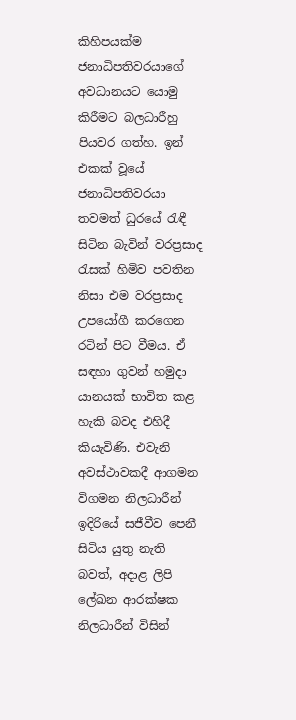කිහිපයක්ම ජනාධිපතිවරයාගේ අවධානයට යොමු කිරීමට බලධාරීහු පියවර ගත්හ. ඉන් එකක් වූයේ ජනාධිපතිවරයා තවමත් ධුරයේ රැඳී සිටින බැවින් වරප්‍රසාද රැසක් හිමිව පවතින නිසා එම වරප්‍රසාද උපයෝගී කරගෙන රටින් පිට වීමය. ඒ සඳහා ගුවන් හමුදා යානයක් භාවිත කළ හැකි බවද එහිදී කියැවිණි. එවැනි අවස්ථාවකදී ආගමන විගමන නිලධාරීන් ඉදිරියේ සජීවීව පෙනී සිටිය යුතු නැති බවත්, අදාළ ලිපි ලේඛන ආරක්ෂක නිලධාරීන් විසින්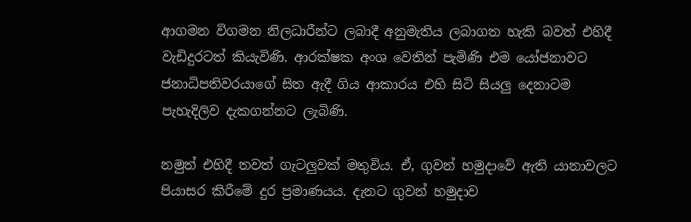ආගමන විගමන නිලධාරීන්ට ලබාදී අනුමැතිය ලබාගත හැකි බවත් එහිදී වැඩිදුරටත් කියැවිණි. ආරක්ෂක අංශ වෙතින් පැමිණි එම යෝජනාවට ජනාධිපතිවරයාගේ සිත ඇදී ගිය ආකාරය එහි සිටි සියලු දෙනාටම පැහැදිලිව දැකගන්නට ලැබිණි.

නමුත් එහිදී තවත් ගැටලුවක් මතුවිය. ඒ, ගුවන් හමුදාවේ ඇති යානාවලට පියාසර කිරීමේ දුර ප්‍රමාණයය. දැනට ගුවන් හමුදාව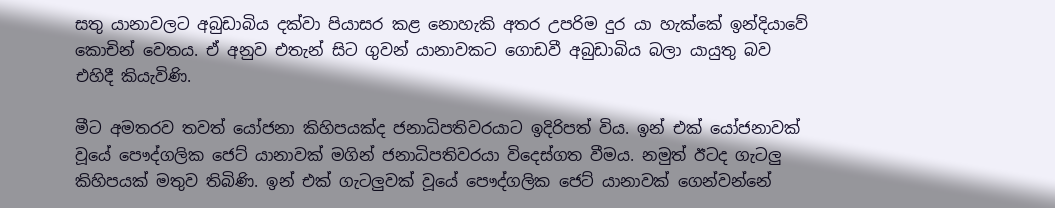සතු යානාවලට අබුඩාබිය දක්වා පියාසර කළ නොහැකි අතර උපරිම දුර යා හැක්කේ ඉන්දියාවේ කොචින් වෙතය. ඒ අනුව එතැන් සිට ගුවන් යානාවකට ගොඩවී අබුඩාබිය බලා යායුතු බව එහිදී කියැවිණි.

මීට අමතරව තවත් යෝජනා කිහිපයක්ද ජනාධිපතිවරයාට ඉදිරිපත් විය. ඉන් එක් යෝජනාවක් වූයේ පෞද්ගලික ජෙට් යානාවක් මගින් ජනාධිපතිවරයා විදෙස්ගත වීමය. නමුත් ඊටද ගැටලු කිහිපයක් මතුව තිබිණි. ඉන් එක් ගැටලුවක් වූයේ පෞද්ගලික ජෙට් යානාවක් ගෙන්වන්නේ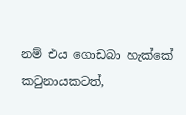නම් එය ගොඩබා හැක්කේ කටුනායකටත්,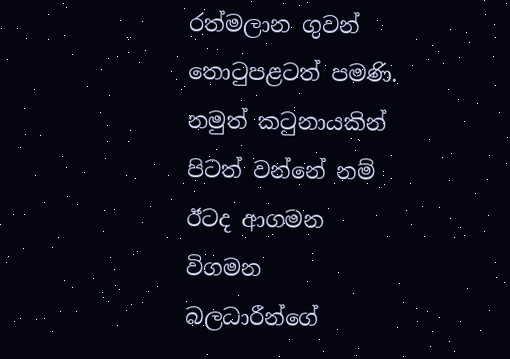රත්මලාන ගුවන් තොටුපළටත් පමණි. නමුත් කටුනායකින් පිටත් වන්නේ නම් ඊටද ආගමන විගමන බලධාරීන්ගේ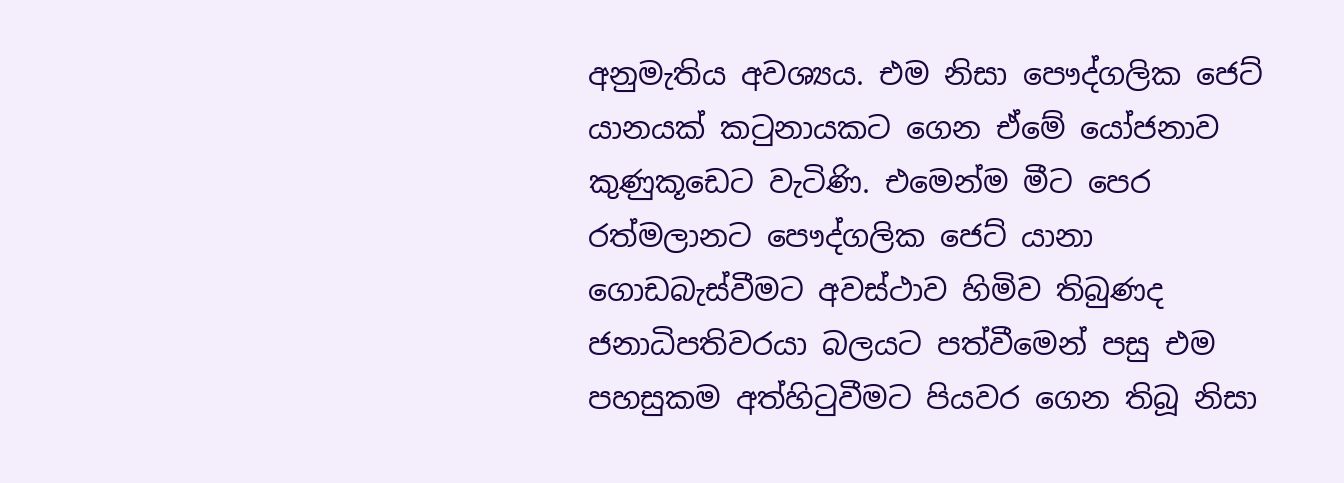අනුමැතිය අවශ්‍යය. එම නිසා පෞද්ගලික ජෙට් යානයක් කටුනායකට ගෙන ඒමේ යෝජනාව කුණුකූඩෙට වැටිණි. එමෙන්ම මීට පෙර රත්මලානට පෞද්ගලික ජෙට් යානා ගොඩබැස්වීමට අවස්ථාව හිමිව තිබුණද ජනාධිපතිවරයා බලයට පත්වීමෙන් පසු එම පහසුකම අත්හිටුවීමට පියවර ගෙන තිබූ නිසා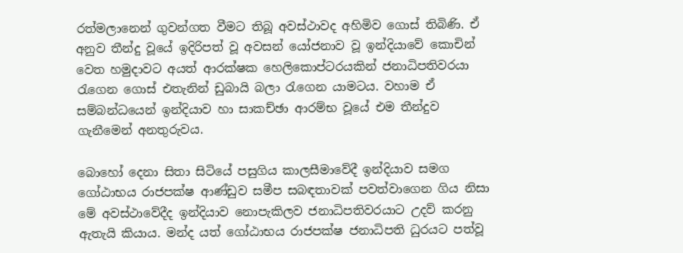රත්මලානෙන් ගුවන්ගත වීමට තිබූ අවස්ථාවද අහිමිව ගොස් තිබිණි. ඒ අනුව තීන්දු වූයේ ඉදිරිපත් වූ අවසන් යෝජනාව වූ ඉන්දියාවේ කොචින් වෙත හමුදාවට අයත් ආරක්ෂක හෙලිකොප්ටරයකින් ජනාධිපතිවරයා රැගෙන ගොස් එතැනින් ඩුබායි බලා රැගෙන යාමටය. වහාම ඒ සම්බන්ධයෙන් ඉන්දියාව හා සාකච්ඡා ආරම්භ වූයේ එම තීන්දුව ගැනීමෙන් අනතුරුවය.

බොහෝ දෙනා සිතා සිටියේ පසුගිය කාලසීමාවේදී ඉන්දියාව සමග ගෝඨාභය රාජපක්ෂ ආණ්ඩුව සමීප සබඳතාවක් පවත්වාගෙන ගිය නිසා මේ අවස්ථාවේදීද ඉන්දියාව නොපැකිලව ජනාධිපතිවරයාට උදව් කරනු ඇතැයි කියාය. මන්ද යත් ගෝඨාභය රාජපක්ෂ ජනාධිපති ධුරයට පත්වූ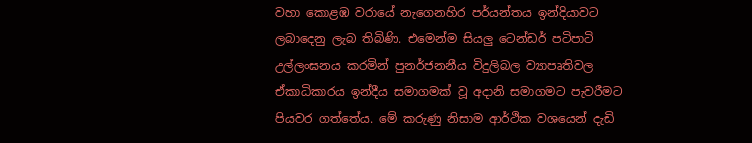වහා කොළඹ වරායේ නැගෙනහිර පර්යන්තය ඉන්දියාවට ලබාදෙනු ලැබ තිබිණි. එමෙන්ම සියලු ටෙන්ඩර් පටිපාටි උල්ලංඝනය කරමින් පුනර්ජනනීය විදුලිබල ව්‍යාපෘතිවල ඒකාධිකාරය ඉන්දීය සමාගමක් වූ අදානි සමාගමට පැවරීමට පියවර ගත්තේය. මේ කරුණු නිසාම ආර්ථික වශයෙන් දැඩි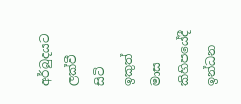අර්බුදයට ලක්වී සිටි ඉකුත් මාස කිහිපයේදී ඉන්ධන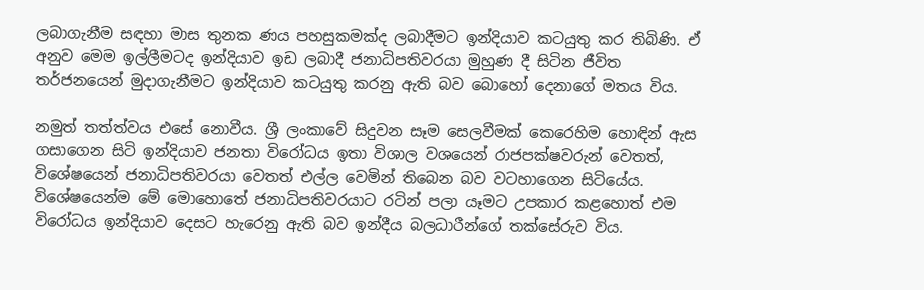ලබාගැනීම සඳහා මාස තුනක ණය පහසුකමක්ද ලබාදීමට ඉන්දියාව කටයුතු කර තිබිණි. ඒ අනුව මෙම ඉල්ලීමටද ඉන්දියාව ඉඩ ලබාදී ජනාධිපතිවරයා මුහුණ දී සිටින ජීවිත තර්ජනයෙන් මුදාගැනීමට ඉන්දියාව කටයුතු කරනු ඇති බව බොහෝ දෙනාගේ මතය විය.

නමුත් තත්ත්වය එසේ නොවීය. ශ්‍රී ලංකාවේ සිදුවන සෑම සෙලවීමක් කෙරෙහිම හොඳින් ඇස ගසාගෙන සිටි ඉන්දියාව ජනතා විරෝධය ඉතා විශාල වශයෙන් රාජපක්ෂවරුන් වෙතත්, විශේෂයෙන් ජනාධිපතිවරයා වෙතත් එල්ල වෙමින් තිබෙන බව වටහාගෙන සිටියේය. විශේෂයෙන්ම මේ මොහොතේ ජනාධිපතිවරයාට රටින් පලා යෑමට උපකාර කළහොත් එම විරෝධය ඉන්දියාව දෙසට හැරෙනු ඇති බව ඉන්දීය බලධාරීන්ගේ තක්සේරුව විය.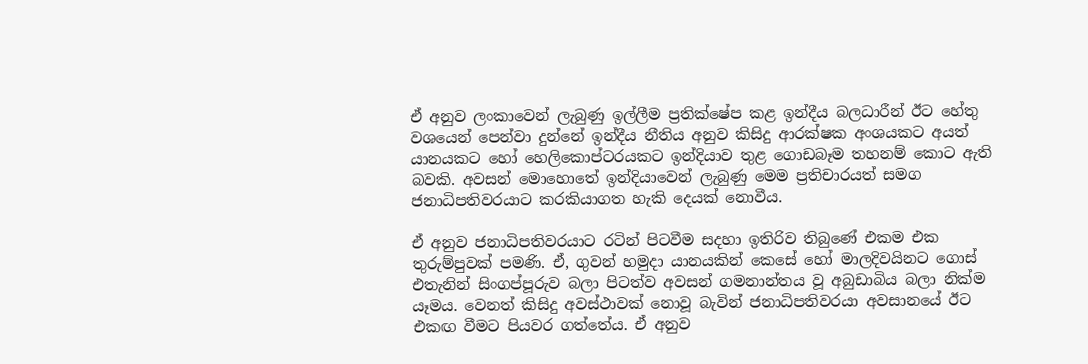ඒ අනුව ලංකාවෙන් ලැබුණු ඉල්ලීම ප්‍රතික්ෂේප කළ ඉන්දීය බලධාරීන් ඊට හේතු වශයෙන් පෙන්වා දුන්නේ ඉන්දීය නීතිය අනුව කිසිදු ආරක්ෂක අංශයකට අයත් යානයකට හෝ හෙලිකොප්ටරයකට ඉන්දියාව තුළ ගොඩබෑම තහනම් කොට ඇති බවකි. අවසන් මොහොතේ ඉන්දියාවෙන් ලැබුණු මෙම ප්‍රතිචාරයත් සමග ජනාධිපතිවරයාට කරකියාගත හැකි දෙයක් නොවීය.

ඒ අනුව ජනාධිපතිවරයාට රටින් පිටවීම සදහා ඉතිරිව තිබුණේ එකම එක තුරුම්පුවක් පමණි. ඒ, ගුවන් හමුදා යානයකින් කෙසේ හෝ මාලදිවයිනට ගොස් එතැනින් සිංගප්පූරුව බලා පිටත්ව අවසන් ගමනාන්තය වූ අබුඩාබිය බලා නික්ම යෑමය. වෙනත් කිසිදු අවස්ථාවක් නොවූ බැවින් ජනාධිපතිවරයා අවසානයේ ඊට එකඟ වීමට පියවර ගත්තේය. ඒ අනුව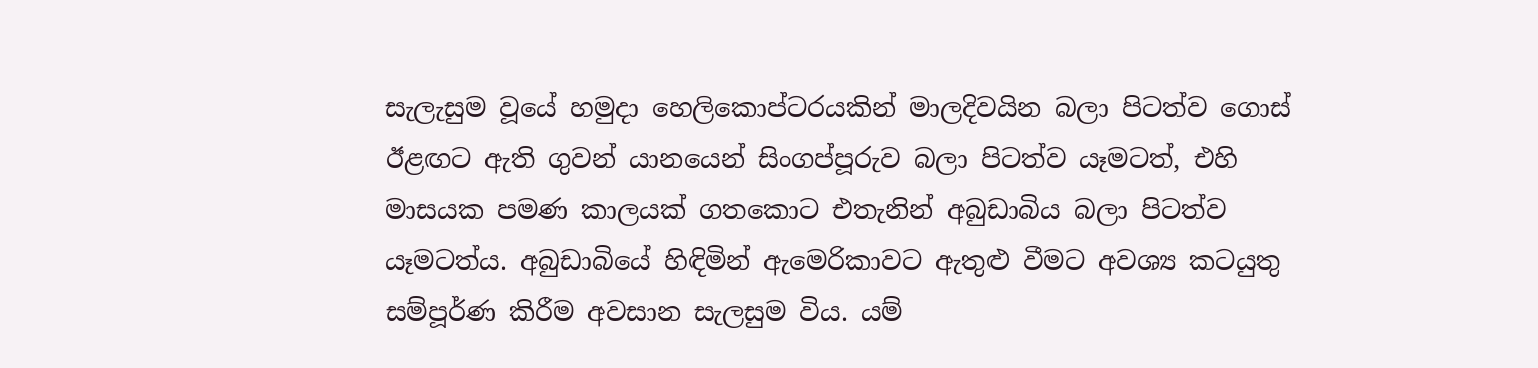සැලැසුම වූයේ හමුදා හෙලිකොප්ටරයකින් මාලදිවයින බලා පිටත්ව ගොස් ඊළඟට ඇති ගුවන් යානයෙන් සිංගප්පූරුව බලා පිටත්ව යෑමටත්, එහි මාසයක පමණ කාලයක් ගතකොට එතැනින් අබුඩාබිය බලා පිටත්ව යෑමටත්ය. අබුඩාබියේ හිඳිමින් ඇමෙරිකාවට ඇතුළු වීමට අවශ්‍ය කටයුතු සම්පූර්ණ කිරීම අවසාන සැලසුම විය. යම්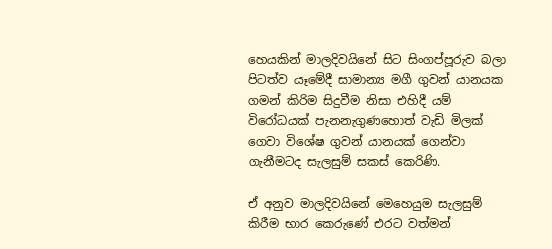හෙයකින් මාලදිවයිනේ සිට සිංගප්පූරුව බලා පිටත්ව යෑමේදී සාමාන්‍ය මගී ගුවන් යානයක ගමන් කිරිම සිදුවීම නිසා එහිදී යම් විරෝධයක් පැනනැගුණහොත් වැඩි මිලක් ගෙවා විශේෂ ගුවන් යානයක් ගෙන්වා ගැනීමටද සැලසුම් සකස් කෙරිණි.

ඒ අනුව මාලදිවයිනේ මෙහෙයුම සැලසුම් කිරීම භාර කෙරුණේ එරට වත්මන්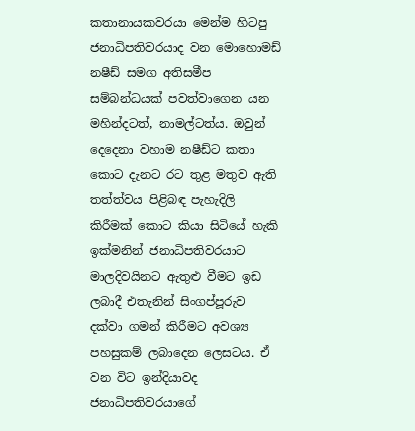කතානායකවරයා මෙන්ම හිටපු ජනාධිපතිවරයාද වන මොහොමඩ් නෂීඩ් සමග අතිසමීප සම්බන්ධයක් පවත්වාගෙන යන මහින්දටත්, නාමල්ටත්ය. ඔවුන් දෙදෙනා වහාම නෂීඩ්ට කතා කොට දැනට රට තුළ මතුව ඇති තත්ත්වය පිළිබඳ පැහැදිලි කිරීමක් කොට කියා සිටියේ හැකි ඉක්මනින් ජනාධිපතිවරයාට මාලදිවයිනට ඇතුළු වීමට ඉඩ ලබාදී එතැනින් සිංගප්පූරුව දක්වා ගමන් කිරීමට අවශ්‍ය පහසුකම් ලබාදෙන ලෙසටය. ඒ වන විට ඉන්දියාවද ජනාධිපතිවරයාගේ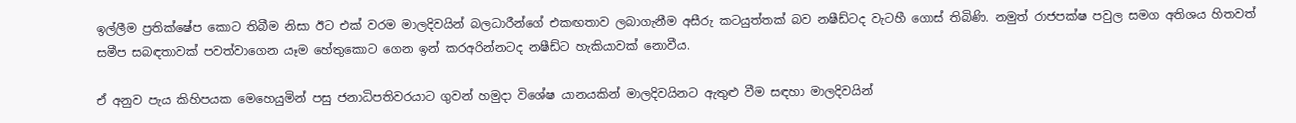ඉල්ලීම ප්‍රතික්ෂේප කොට තිබීම නිසා ඊට එක් වරම මාලදිවයින් බලධාරීන්ගේ එකඟතාව ලබාගැනීම අසීරු කටයුත්තක් බව නෂීඩ්ටද වැටහී ගොස් තිබිණි. නමුත් රාජපක්ෂ පවුල සමග අතිශය හිතවත් සමීප සබඳතාවක් පවත්වාගෙන යෑම හේතුකොට ගෙන ඉන් කරඅරින්නටද නෂීඩ්ට හැකියාවක් නොවීය.

ඒ අනුව පැය කිහිපයක මෙහෙයුමින් පසු ජනාධිපතිවරයාට ගුවන් හමුදා විශේෂ යානයකින් මාලදිවයිනට ඇතුළු වීම සඳහා මාලදිවයින්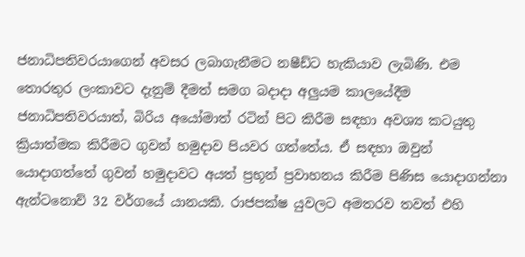ජනාධිපතිවරයාගෙන් අවසර ලබාගැනීමට නෂීඩ්ට හැකියාව ලැබිණි. එම තොරතුර ලංකාවට දැනුම් දීමත් සමග බදාදා අලුයම කාලයේදීම ජනාධිපතිවරයාත්, බිරිය අයෝමාත් රටින් පිට කිරීම සඳහා අවශ්‍ය කටයුතු ක්‍රියාත්මක කිරීමට ගුවන් හමුදාව පියවර ගත්තේය. ඒ සඳහා ඔවුන් යොදාගත්තේ ගුවන් හමුදාවට අයත් ප්‍රභූන් ප්‍රවාහනය කිරීම පිණිස යොදාගන්නා ඇන්ටනොව් 32 වර්ගයේ යානයකි. රාජපක්ෂ යුවලට අමතරව තවත් එහි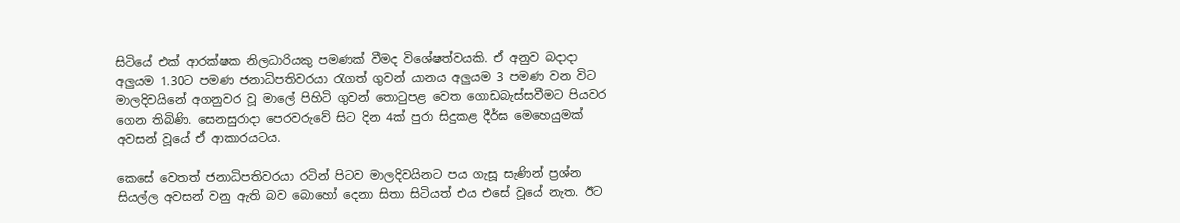සිටියේ එක් ආරක්ෂක නිලධාරියකු පමණක් වීමද විශේෂත්වයකි. ඒ අනුව බදාදා අලුයම 1.30ට පමණ ජනාධිපතිවරයා රැගත් ගුවන් යානය අලුයම 3 පමණ වන විට මාලදිවයිනේ අගනුවර වූ මාලේ පිහිටි ගුවන් තොටුපළ වෙත ගොඩබැස්සවීමට පියවර ගෙන තිබිණි. සෙනසුරාදා පෙරවරුවේ සිට දින 4ක් පුරා සිදුකළ දීර්ඝ මෙහෙයුමක් අවසන් වූයේ ඒ ආකාරයටය.

කෙසේ වෙතත් ජනාධිපතිවරයා රටින් පිටව මාලදිවයිනට පය ගැසූ සැණින් ප්‍රශ්න සියල්ල අවසන් වනු ඇති බව බොහෝ දෙනා සිතා සිටියත් එය එසේ වූයේ නැත. ඊට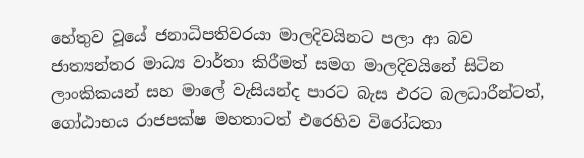හේතුව වූයේ ජනාධිපතිවරයා මාලදිවයිනට පලා ආ බව ජාත්‍යන්තර මාධ්‍ය වාර්තා කිරීමත් සමග මාලදිවයිනේ සිටින ලාංකිකයන් සහ මාලේ වැසියන්ද පාරට බැස එරට බලධාරීන්ටත්, ගෝඨාභය රාජපක්ෂ මහතාටත් එරෙහිව විරෝධතා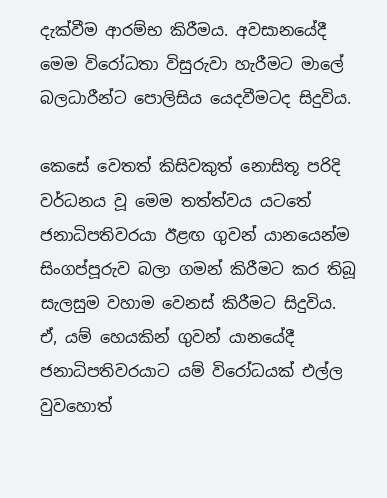දැක්වීම ආරම්භ කිරීමය. අවසානයේදී මෙම විරෝධතා විසුරුවා හැරීමට මාලේ බලධාරීන්ට පොලිසිය යෙදවීමටද සිදුවිය.

කෙසේ වෙතත් කිසිවකුත් නොසිතූ පරිදි වර්ධනය වූ මෙම තත්ත්වය යටතේ ජනාධිපතිවරයා ඊළඟ ගුවන් යානයෙන්ම සිංගප්පූරුව බලා ගමන් කිරීමට කර තිබූ සැලසුම වහාම වෙනස් කිරීමට සිදුවිය. ඒ, යම් හෙයකින් ගුවන් යානයේදී ජනාධිපතිවරයාට යම් විරෝධයක් එල්ල වුවහොත්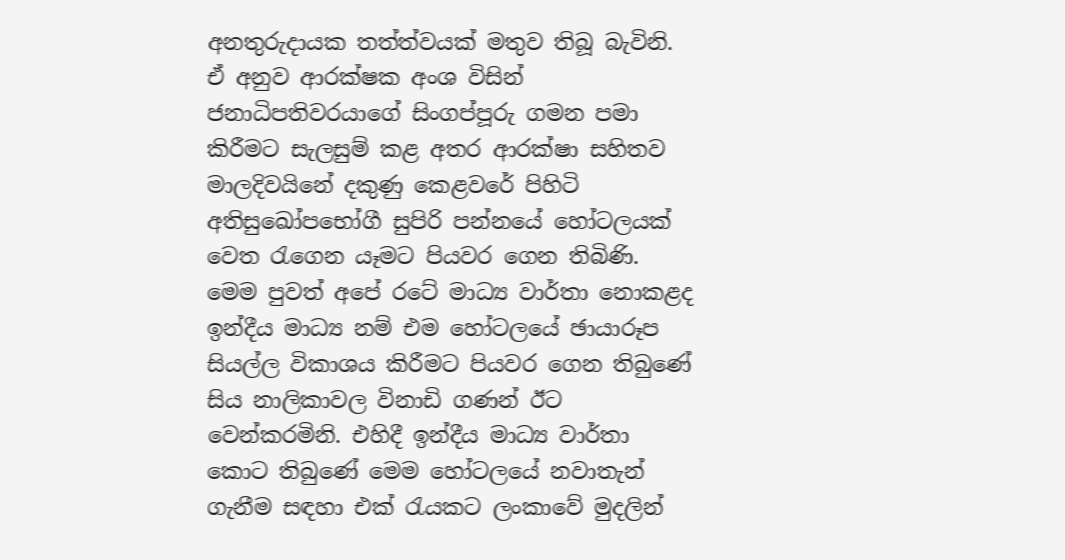අනතුරුදායක තත්ත්වයක් මතුව තිබූ බැවිනි. ඒ අනුව ආරක්ෂක අංශ විසින් ජනාධිපතිවරයාගේ සිංගප්පූරු ගමන පමා කිරීමට සැලසුම් කළ අතර ආරක්ෂා සහිතව මාලදිවයිනේ දකුණු කෙළවරේ පිහිටි අතිසුඛෝපභෝගී සුපිරි පන්නයේ හෝටලයක් වෙත රැගෙන යෑමට පියවර ගෙන තිබිණි. මෙම පුවත් අපේ රටේ මාධ්‍ය වාර්තා නොකළද ඉන්දීය මාධ්‍ය නම් එම හෝටලයේ ඡායාරූප සියල්ල විකාශය කිරීමට පියවර ගෙන තිබුණේ සිය නාලිකාවල විනාඩි ගණන් ඊට වෙන්කරමිනි. එහිදී ඉන්දීය මාධ්‍ය වාර්තා කොට තිබුණේ මෙම හෝටලයේ නවාතැන් ගැනීම සඳහා එක් රැයකට ලංකාවේ මුදලින්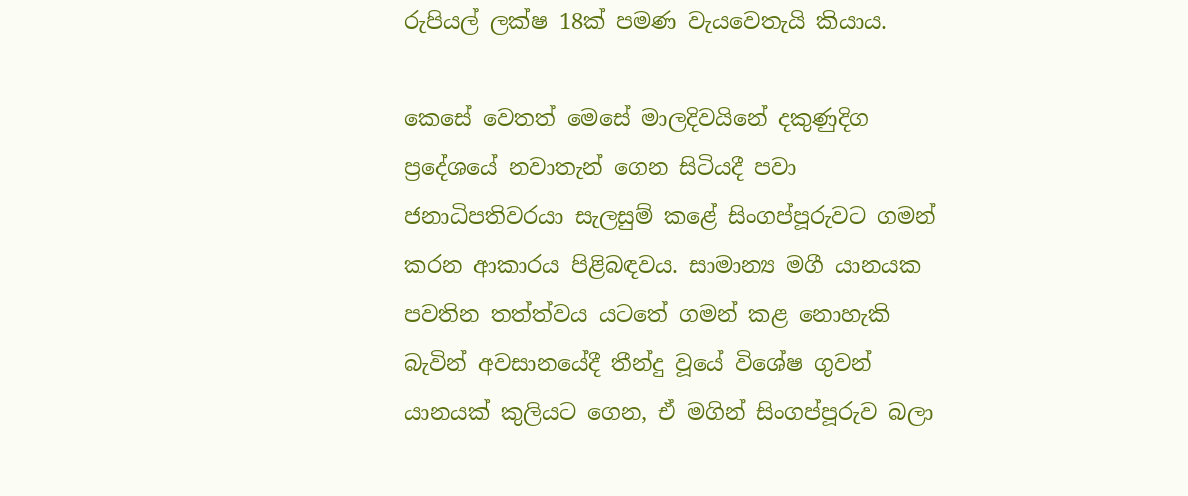රුපියල් ලක්ෂ 18ක් පමණ වැයවෙතැයි කියාය.

කෙසේ වෙතත් මෙසේ මාලදිවයිනේ දකුණුදිග ප්‍රදේශයේ නවාතැන් ගෙන සිටියදී පවා ජනාධිපතිවරයා සැලසුම් කළේ සිංගප්පූරුවට ගමන් කරන ආකාරය පිළිබඳවය. සාමාන්‍ය මගී යානයක පවතින තත්ත්වය යටතේ ගමන් කළ නොහැකි බැවින් අවසානයේදී තීන්දු වූයේ විශේෂ ගුවන් යානයක් කුලියට ගෙන, ඒ මගින් සිංගප්පූරුව බලා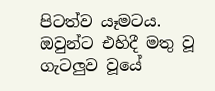පිටත්ව යෑමටය. ඔවුන්ට එහිදී මතු වූ ගැටලුව වූයේ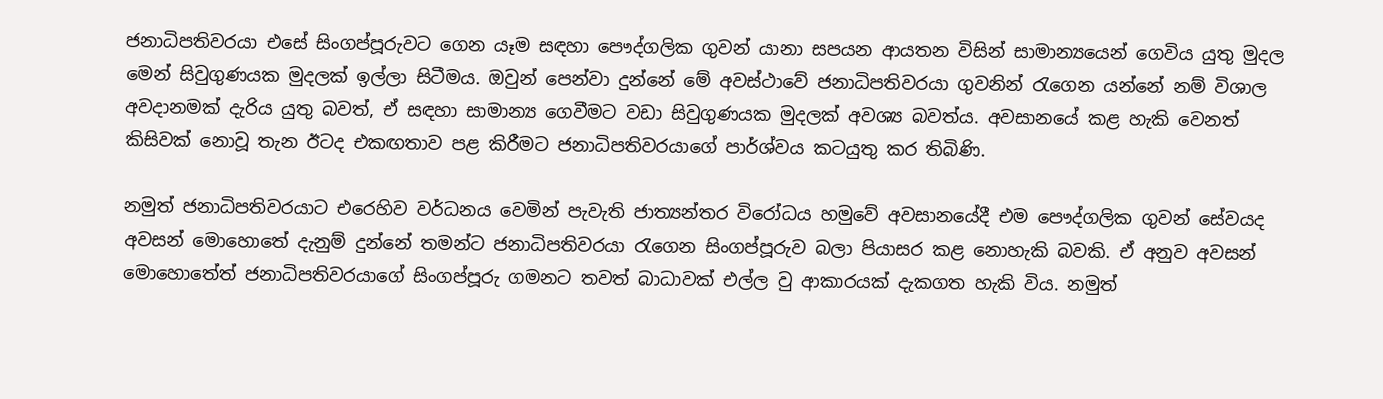ජනාධිපතිවරයා එසේ සිංගප්පූරුවට ගෙන යෑම සඳහා පෞද්ගලික ගුවන් යානා සපයන ආයතන විසින් සාමාන්‍යයෙන් ගෙවිය යුතු මුදල මෙන් සිවුගුණයක මුදලක් ඉල්ලා සිටීමය. ඔවුන් පෙන්වා දුන්නේ මේ අවස්ථාවේ ජනාධිපතිවරයා ගුවනින් රැගෙන යන්නේ නම් විශාල අවදානමක් දැරිය යුතු බවත්, ඒ සඳහා සාමාන්‍ය ගෙවීමට වඩා සිවුගුණයක මුදලක් අවශ්‍ය බවත්ය. අවසානයේ කළ හැකි වෙනත් කිසිවක් නොවූ තැන ඊටද එකඟතාව පළ කිරීමට ජනාධිපතිවරයාගේ පාර්ශ්වය කටයුතු කර තිබිණි.

නමුත් ජනාධිපතිවරයාට එරෙහිව වර්ධනය වෙමින් පැවැති ජාත්‍යන්තර විරෝධය හමුවේ අවසානයේදී එම පෞද්ගලික ගුවන් සේවයද අවසන් මොහොතේ දැනුම් දුන්නේ තමන්ට ජනාධිපතිවරයා රැගෙන සිංගප්පූරුව බලා පියාසර කළ නොහැකි බවකි. ඒ අනුව අවසන් මොහොතේත් ජනාධිපතිවරයාගේ සිංගප්පූරු ගමනට තවත් බාධාවක් එල්ල වු ආකාරයක් දැකගත හැකි විය. නමුත්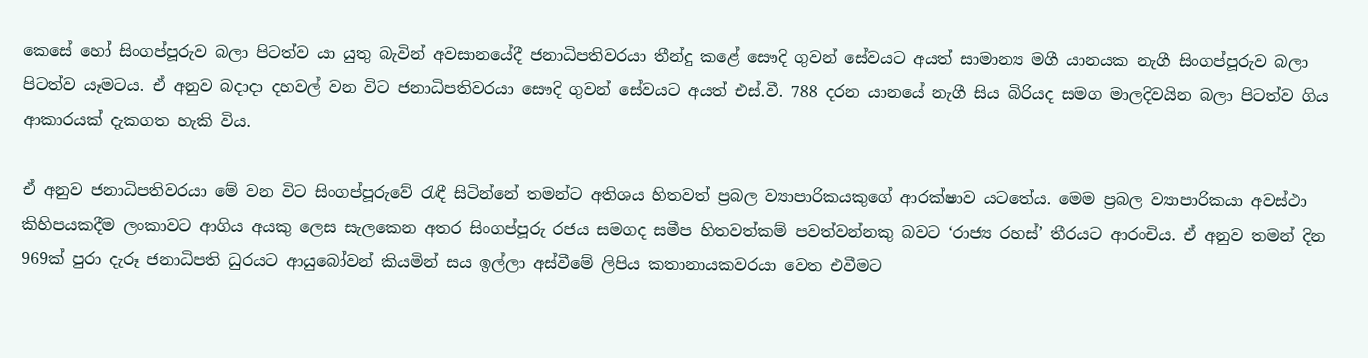කෙසේ හෝ සිංගප්පූරුව බලා පිටත්ව යා යුතු බැවින් අවසානයේදී ජනාධිපතිවරයා තීන්දු කළේ සෞදි ගුවන් සේවයට අයත් සාමාන්‍ය මගී යානයක නැගී සිංගප්පූරුව බලා පිටත්ව යෑමටය. ඒ අනුව බදාදා දහවල් වන විට ජනාධිපතිවරයා සෞදි ගුවන් සේවයට අයත් එස්.වී. 788 දරන යානයේ නැගී සිය බිරියද සමග මාලදිවයින බලා පිටත්ව ගිය ආකාරයක් දැකගත හැකි විය.

ඒ අනුව ජනාධිපතිවරයා මේ වන විට සිංගප්පූරුවේ රැඳී සිටින්නේ තමන්ට අතිශය හිතවත් ප්‍රබල ව්‍යාපාරිකයකුගේ ආරක්ෂාව යටතේය. මෙම ප්‍රබල ව්‍යාපාරිකයා අවස්ථා කිහිපයකදීම ලංකාවට ආගිය අයකු ලෙස සැලකෙන අතර සිංගප්පූරු රජය සමගද සමීප හිතවත්කම් පවත්වන්නකු බවට ‘රාජ්‍ය රහස්’ තීරයට ආරංචිය. ඒ අනුව තමන් දින 969ක් පුරා දැරූ ජනාධිපති ධුරයට ආයුබෝවන් කියමින් සය ඉල්ලා අස්වීමේ ලිපිය කතානායකවරයා වෙත එවීමට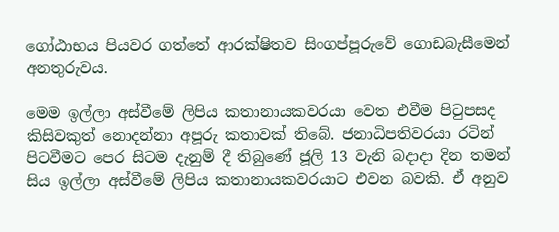ගෝඨාභය පියවර ගත්තේ ආරක්ෂිතව සිංගප්පූරුවේ ගොඩබැසීමෙන් අනතුරුවය.

මෙම ඉල්ලා අස්වීමේ ලිපිය කතානායකවරයා වෙත එවීම පිටුපසද කිසිවකුත් නොදන්නා අපූරු කතාවක් තිබේ. ජනාධිපතිවරයා රටින් පිටවීමට පෙර සිටම දැනුම් දී තිබුණේ ජූලි 13 වැනි බදාදා දින තමන් සිය ඉල්ලා අස්වීමේ ලිපිය කතානායකවරයාට එවන බවකි. ඒ අනුව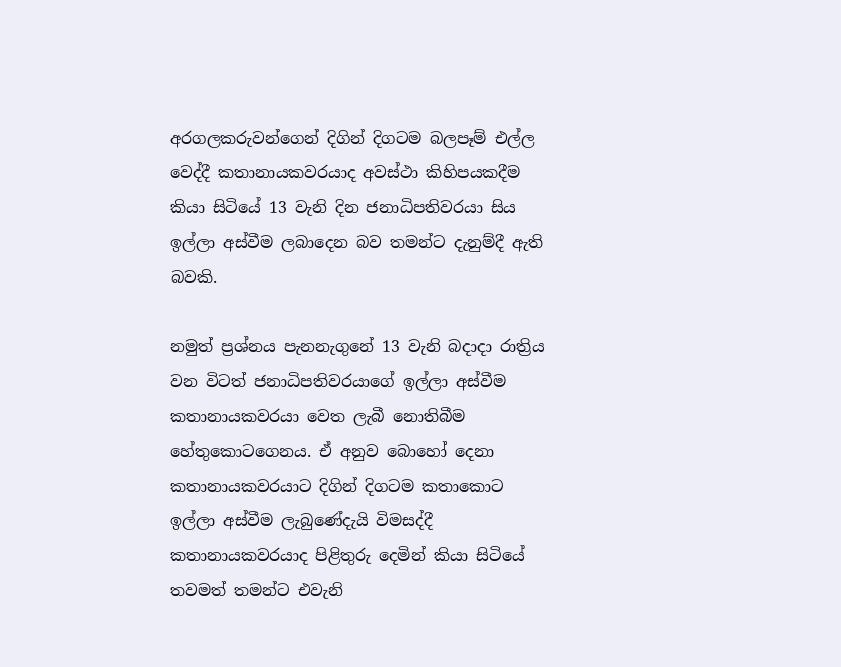අරගලකරුවන්ගෙන් දිගින් දිගටම බලපෑම් එල්ල වෙද්දී කතානායකවරයාද අවස්ථා කිහිපයකදීම කියා සිටියේ 13 වැනි දින ජනාධිපතිවරයා සිය ඉල්ලා අස්වීම ලබාදෙන බව තමන්ට දැනුම්දී ඇති බවකි.

නමුත් ප්‍රශ්නය පැනනැගුනේ 13 වැනි බදාදා රාත්‍රිය වන විටත් ජනාධිපතිවරයාගේ ඉල්ලා අස්වීම කතානායකවරයා වෙත ලැබී නොතිබීම හේතුකොටගෙනය. ඒ අනුව බොහෝ දෙනා කතානායකවරයාට දිගින් දිගටම කතාකොට ඉල්ලා අස්වීම ලැබුණේදැයි විමසද්දී කතානායකවරයාද පිළිතුරු දෙමින් කියා සිටියේ තවමත් තමන්ට එවැනි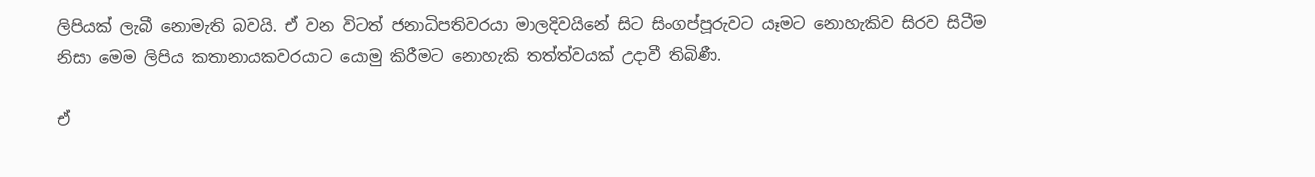ලිපියක් ලැබී නොමැති බවයි. ඒ වන විටත් ජනාධිපතිවරයා මාලදිවයිනේ සිට සිංගප්පූරුවට යෑමට නොහැකිව සිරව සිටීම නිසා මෙම ලිපිය කතානායකවරයාට යොමු කිරීමට නොහැකි තත්ත්වයක් උදාවී තිබිණී.

ඒ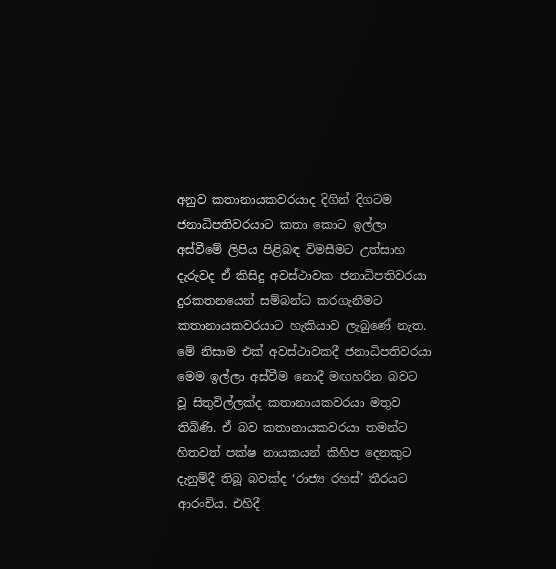අනුව කතානායකවරයාද දිගින් දිගටම ජනාධිපතිවරයාට කතා කොට ඉල්ලා අස්වීමේ ලිපිය පිළිබඳ විමසීමට උත්සාහ දැරුවද ඒ කිසිදු අවස්ථාවක ජනාධිපතිවරයා දුරකතනයෙන් සම්බන්ධ කරගැනීමට කතානායකවරයාට හැකියාව ලැබුණේ නැත. මේ නිසාම එක් අවස්ථාවකදී ජනාධිපතිවරයා මෙම ඉල්ලා අස්වීම නොදී මඟහරින බවට වූ සිතුවිල්ලක්ද කතානායකවරයා මතුව තිබිණි. ඒ බව කතානායකවරයා තමන්ට හිතවත් පක්ෂ නායකයන් කිහිප දෙනකුට දැනුම්දී තිබූ බවක්ද ‘රාජ්‍ය රහස්’ තීරයට ආරංචිය. එහිදී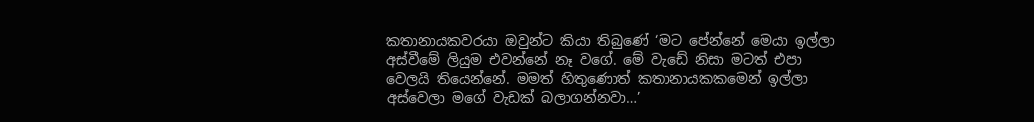කතානායකවරයා ඔවුන්ට කියා තිබුණේ ‘මට පේන්නේ මෙයා ඉල්ලා අස්වීමේ ලියුම එවන්නේ නෑ වගේ. මේ වැඩේ නිසා මටත් එපා වෙලයි තියෙන්නේ. මමත් හිතුණොත් කතානායකකමෙන් ඉල්ලා අස්වෙලා මගේ වැඩක් බලාගන්නවා…’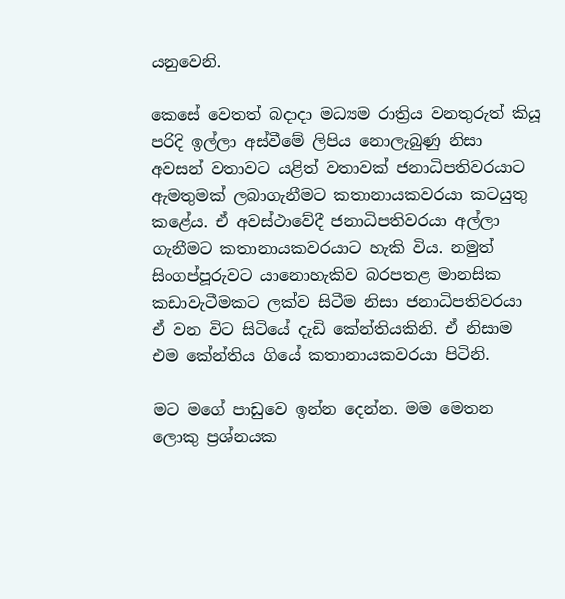යනුවෙනි.

කෙසේ වෙතත් බදාදා මධ්‍යම රාත්‍රිය වනතුරුත් කියූ පරිදි ඉල්ලා අස්වීමේ ලිපිය නොලැබුණු නිසා අවසන් වතාවට යළිත් වතාවක් ජනාධිපතිවරයාට ඇමතුමක් ලබාගැනීමට කතානායකවරයා කටයුතු කළේය. ඒ අවස්ථාවේදී ජනාධිපතිවරයා අල්ලා ගැනීමට කතානායකවරයාට හැකි විය. නමුත් සිංගප්පූරුවට යානොහැකිව බරපතළ මානසික කඩාවැටීමකට ලක්ව සිටීම නිසා ජනාධිපතිවරයා ඒ වන විට සිටියේ දැඩි කේන්තියකිනි. ඒ නිසාම එම කේන්තිය ගියේ කතානායකවරයා පිටිනි.

මට මගේ පාඩුවෙ ඉන්න දෙන්න. මම මෙතන ලොකු ප්‍රශ්නයක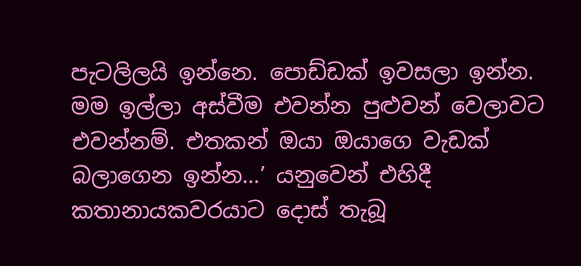පැටලිලයි ඉන්නෙ. පොඩ්ඩක් ඉවසලා ඉන්න. මම ඉල්ලා අස්වීම එවන්න පුළුවන් වෙලාවට එවන්නම්. එතකන් ඔයා ඔයාගෙ වැඩක් බලාගෙන ඉන්න…’ යනුවෙන් එහිදී කතානායකවරයාට දොස් තැබූ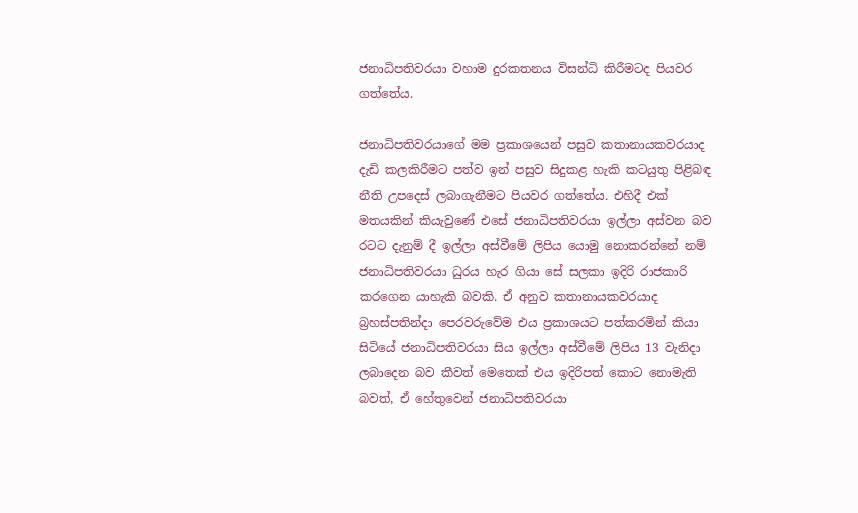ජනාධිපතිවරයා වහාම දුරකතනය විසන්ධි කිරීමටද පියවර ගත්තේය.

ජනාධිපතිවරයාගේ මම ප්‍රකාශයෙන් පසුව කතානායකවරයාද දැඩි කලකිරීමට පත්ව ඉන් පසුව සිදුකළ හැකි කටයුතු පිළිබඳ නීති උපදෙස් ලබාගැනීමට පියවර ගත්තේය. එහිදී එක් මතයකින් කියැවුණේ එසේ ජනාධිපතිවරයා ඉල්ලා අස්වන බව රටට දැනුම් දී ඉල්ලා අස්වීමේ ලිපිය යොමු නොකරන්නේ නම් ජනාධිපතිවරයා ධුරය හැර ගියා සේ සලකා ඉදිරි රාජකාරි කරගෙන යාහැකි බවකි. ඒ අනුව කතානායකවරයාද බ්‍රහස්පතින්දා පෙරවරුවේම එය ප්‍රකාශයට පත්කරමින් කියා සිටියේ ජනාධිපතිවරයා සිය ඉල්ලා අස්වීමේ ලිපිය 13 වැනිදා ලබාදෙන බව කීවත් මෙතෙක් එය ඉදිරිපත් කොට නොමැති බවත්, ඒ හේතුවෙන් ජනාධිපතිවරයා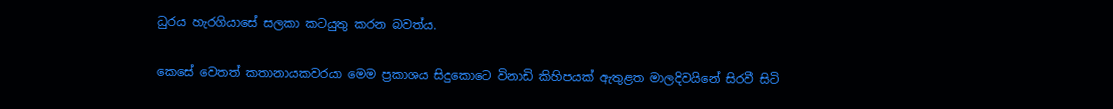ධුරය හැරගියාසේ සලකා කටයුතු කරන බවත්ය.

කෙසේ වෙතත් කතානායකවරයා මෙම ප්‍රකාශය සිදුකොටෙ විනාඩි කිහිපයක් ඇතුළත මාලදිවයිනේ සිරවී සිටි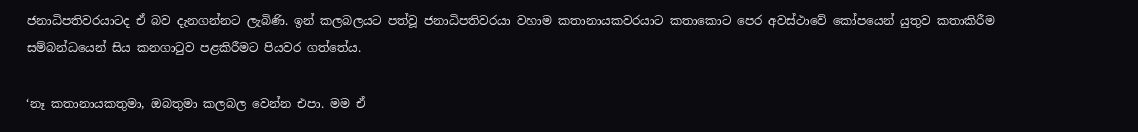ජනාධිපතිවරයාටද ඒ බව දැනගන්නට ලැබිණි. ඉන් කලබලයට පත්වූ ජනාධිපතිවරයා වහාම කතානායකවරයාට කතාකොට පෙර අවස්ථාවේ කෝපයෙන් යුතුව කතාකිරීම සම්බන්ධයෙන් සිය කනගාටුව පළකිරීමට පියවර ගත්තේය.

‘නෑ කතානායකතුමා, ඔබතුමා කලබල වෙන්න එපා. මම ඒ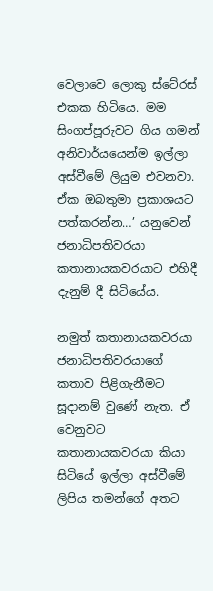වෙලාවෙ ලොකු ස්ටේ‍රස් එකක හිටියෙ. මම සිංගප්පූරුවට ගිය ගමන් අනිවාර්යයෙන්ම ඉල්ලා අස්වීමේ ලියුම එවනවා. ඒක ඔබතුමා ප්‍රකාශයට පත්කරන්න…’ යනුවෙන් ජනාධිපතිවරයා කතානායකවරයාට එහිදී දැනුම් දී සිටියේය.

නමුත් කතානායකවරයා ජනාධිපතිවරයාගේ කතාව පිළිගැනීමට සූදානම් වුණේ නැත. ඒ වෙනුවට කතානායකවරයා කියා සිටියේ ඉල්ලා අස්වීමේ ලිපිය තමන්ගේ අතට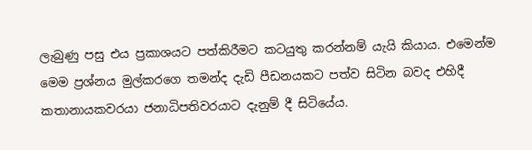ලැබුණු පසු එය ප්‍රකාශයට පත්කිරීමට කටයුතු කරන්නම් යැයි කියාය. එමෙන්ම මෙම ප්‍රශ්නය මුල්කරගෙ තමන්ද දැඩි පීඩනයකට පත්ව සිටින බවද එහිදී කතානායකවරයා ජනාධිපතිවරයාට දැනුම් දී සිටියේය.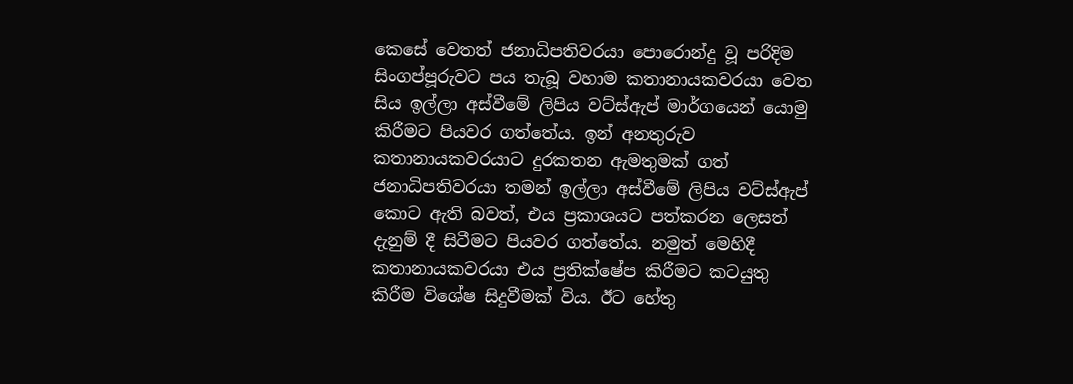කෙසේ වෙතත් ජනාධිපතිවරයා පොරොන්දු වූ පරිදිම සිංගප්පූරුවට පය තැබූ වහාම කතානායකවරයා වෙත සිය ඉල්ලා අස්වීමේ ලිපිය වට්ස්ඇප් මාර්ගයෙන් යොමු කිරීමට පියවර ගත්තේය. ඉන් අනතුරුව කතානායකවරයාට දුරකතන ඇමතුමක් ගත් ජනාධිපතිවරයා තමන් ඉල්ලා අස්වීමේ ලිපිය වට්ස්ඇප් කොට ඇති බවත්, එය ප්‍රකාශයට පත්කරන ලෙසත් දැනුම් දී සිටීමට පියවර ගත්තේය. නමුත් මෙහිදී කතානායකවරයා එය ප්‍රතික්ෂේප කිරීමට කටයුතු කිරීම විශේෂ සිදුවීමක් විය. ඊට හේතු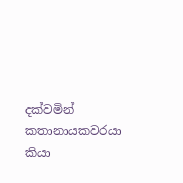දක්වමින් කතානායකවරයා කියා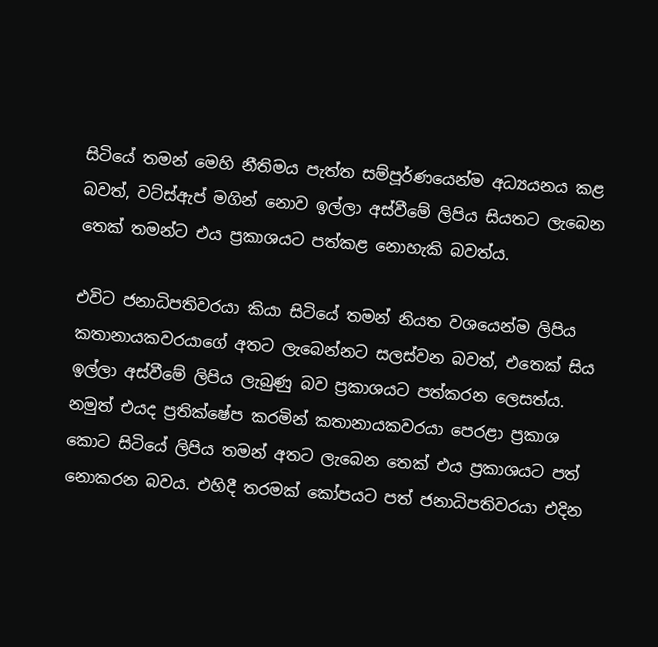සිටියේ තමන් මෙහි නීතිමය පැත්ත සම්පූර්ණයෙන්ම අධ්‍යයනය කළ බවත්, වට්ස්ඇප් මගින් නොව ඉල්ලා අස්වීමේ ලිපිය සියතට ලැබෙන තෙක් තමන්ට එය ප්‍රකාශයට පත්කළ නොහැකි බවත්ය.

එවිට ජනාධිපතිවරයා කියා සිටියේ තමන් නියත වශයෙන්ම ලිපිය කතානායකවරයාගේ අතට ලැබෙන්නට සලස්වන බවත්, එතෙක් සිය ඉල්ලා අස්වීමේ ලිපිය ලැබුණු බව ප්‍රකාශයට පත්කරන ලෙසත්ය. නමුත් එයද ප්‍රතික්ෂේප කරමින් කතානායකවරයා පෙරළා ප්‍රකාශ කොට සිටියේ ලිපිය තමන් අතට ලැබෙන තෙක් එය ප්‍රකාශයට පත් නොකරන බවය. එහිදී තරමක් කෝපයට පත් ජනාධිපතිවරයා එදින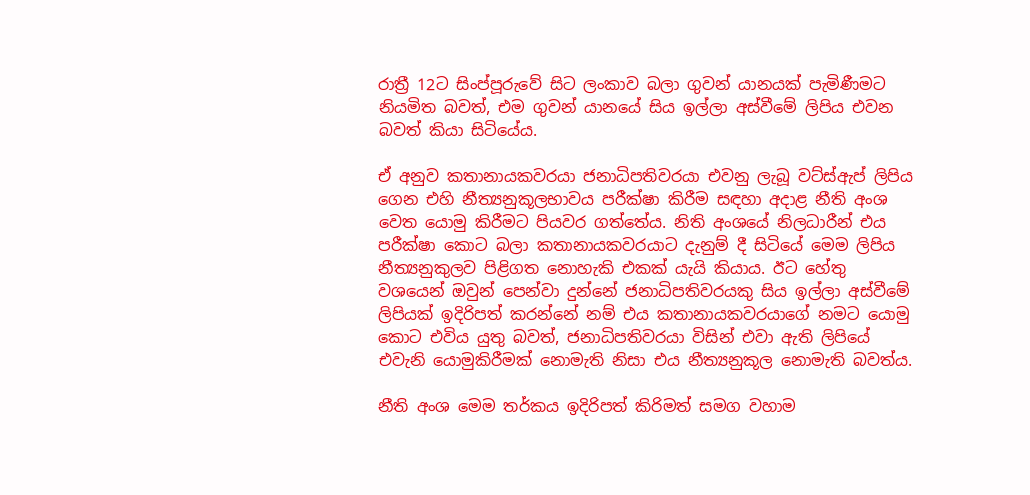රාත්‍රී 12ට සිංප්පූරුවේ සිට ලංකාව බලා ගුවන් යානයක් පැමිණීමට නියමිත බවත්, එම ගුවන් යානයේ සිය ඉල්ලා අස්වීමේ ලිපිය එවන බවත් කියා සිටියේය.

ඒ අනුව කතානායකවරයා ජනාධිපතිවරයා එවනු ලැබූ වට්ස්ඇප් ලිපිය ගෙන එහි නීත්‍යනුකූලභාවය පරීක්ෂා කිරීම සඳහා අදාළ නීති අංශ වෙත යොමු කිරීමට පියවර ගත්තේය. නිති අංශයේ නිලධාරීන් එය පරීක්ෂා කොට බලා කතානායකවරයාට දැනුම් දී සිටියේ මෙම ලිපිය නීත්‍යනුකුලව පිළිගත නොහැකි එකක් යැයි කියාය. ඊට හේතු වශයෙන් ඔවුන් පෙන්වා දුන්නේ ජනාධිපතිවරයකු සිය ඉල්ලා අස්වීමේ ලිපියක් ඉදිරිපත් කරන්නේ නම් එය කතානායකවරයාගේ නමට යොමු කොට එවිය යුතු බවත්, ජනාධිපතිවරයා විසින් එවා ඇති ලිපියේ එවැනි යොමුකිරීමක් නොමැති නිසා එය නීත්‍යනුකූල නොමැති බවත්ය.

නීති අංශ මෙම තර්කය ඉදිරිපත් කිරිමත් සමග වහාම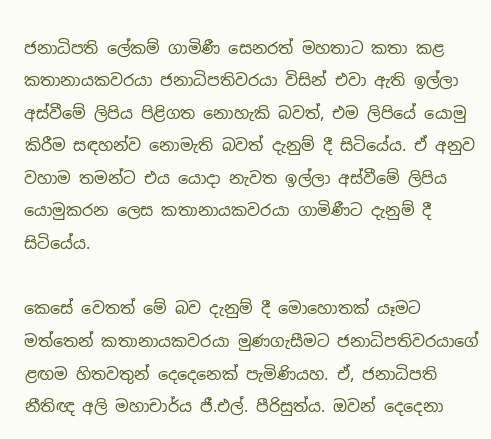ජනාධිපති ලේකම් ගාමිණී සෙනරත් මහතාට කතා කළ කතානායකවරයා ජනාධිපතිවරයා විසින් එවා ඇති ඉල්ලා අස්වීමේ ලිපිය පිළිගත නොහැකි බවත්, එම ලිපියේ යොමු කිරීම සඳහන්ව නොමැති බවත් දැනුම් දී සිටියේය. ඒ අනුව වහාම තමන්ට එය යොදා නැවත ඉල්ලා අස්වීමේ ලිපිය යොමුකරන ලෙස කතානායකවරයා ගාමිණීට දැනුම් දී සිටියේය.

කෙසේ වෙතත් මේ බව දැනුම් දී මොහොතක් යෑමට මත්තෙන් කතානායකවරයා මුණගැසීමට ජනාධිපතිවරයාගේ ළඟම හිතවතුන් දෙදෙනෙක් පැමිණියහ. ඒ, ජනාධිපති නීතිඥ අලි මහාචාර්ය ජී.එල්. පීරිසුත්ය. ඔවන් දෙදෙනා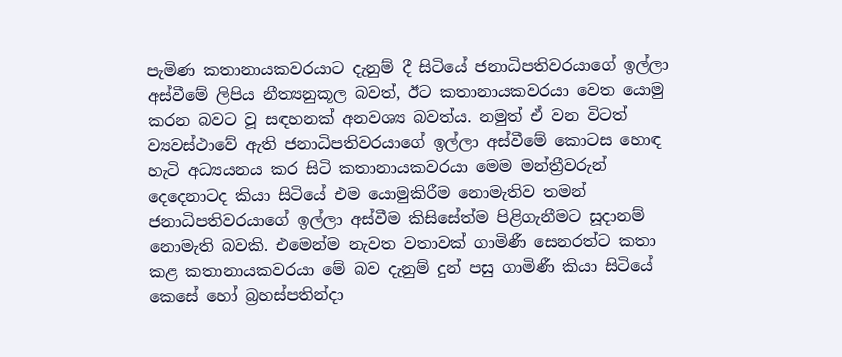පැමිණ කතානායකවරයාට දැනුම් දී සිටියේ ජනාධිපතිවරයාගේ ඉල්ලා අස්වීමේ ලිපිය නීත්‍යනුකූල බවත්, ඊට කතානායකවරයා වෙත යොමු කරන බවට වූ සඳහනක් අනවශ්‍ය බවත්ය. නමුත් ඒ වන විටත් ව්‍යවස්ථාවේ ඇති ජනාධිපතිවරයාගේ ඉල්ලා අස්වීමේ කොටස හොඳ හැටි අධ්‍යයනය කර සිටි කතානායකවරයා මෙම මන්ත්‍රීවරුන් දෙදෙනාටද කියා සිටියේ එම යොමුකිරීම නොමැතිව තමන් ජනාධිපතිවරයාගේ ඉල්ලා අස්වීම කිසිසේත්ම පිළිගැනීමට සූදානම් නොමැති බවකි. එමෙන්ම නැවත වතාවක් ගාමිණී සෙනරත්ට කතා කළ කතානායකවරයා මේ බව දැනුම් දුන් පසු ගාමිණී කියා සිටියේ කෙසේ හෝ බ්‍රහස්පතින්දා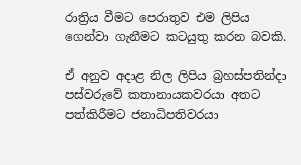රාත්‍රිය වීමට පෙරාතුව එම ලිපිය ගෙන්වා ගැනීමට කටයුතු කරන බවකි.

ඒ අනුව අදාළ නිල ලිපිය බ්‍රහස්පතින්දා පස්වරුවේ කතානායකවරයා අතට පත්කිරීමට ජනාධිපතිවරයා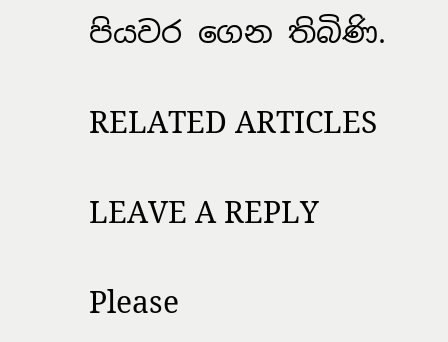පියවර ගෙන තිබිණි.

RELATED ARTICLES

LEAVE A REPLY

Please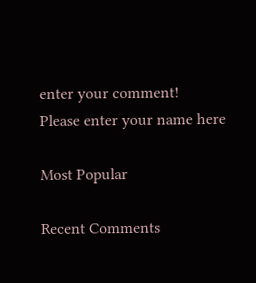enter your comment!
Please enter your name here

Most Popular

Recent Comments